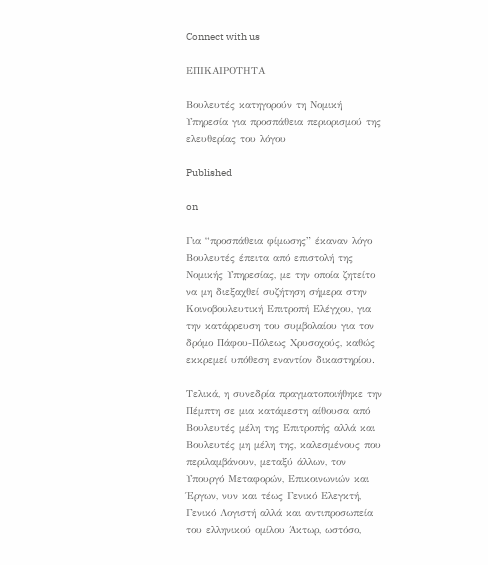Connect with us

ΕΠΙΚΑΙΡΟΤΗΤΑ

Βουλευτές κατηγορούν τη Νομική Υπηρεσία για προσπάθεια περιορισμού της ελευθερίας του λόγου

Published

on

Για “προσπάθεια φίμωσης” έκαναν λόγο Βουλευτές έπειτα από επιστολή της Νομικής Υπηρεσίας, με την οποία ζητείτο να μη διεξαχθεί συζήτηση σήμερα στην Κοινοβουλευτική Επιτροπή Ελέγχου, για την κατάρρευση του συμβολαίου για τον δρόμο Πάφου-Πόλεως Χρυσοχούς, καθώς εκκρεμεί υπόθεση εναντίον δικαστηρίου.

Τελικά, η συνεδρία πραγματοποιήθηκε την Πέμπτη σε μια κατάμεστη αίθουσα από Βουλευτές μέλη της Επιτροπής αλλά και Βουλευτές μη μέλη της, καλεσμένους που περιλαμβάνουν, μεταξύ άλλων, τον Υπουργό Μεταφορών, Επικοινωνιών και Έργων, νυν και τέως Γενικό Ελεγκτή, Γενικό Λογιστή αλλά και αντιπροσωπεία του ελληνικού ομίλου Άκτωρ, ωστόσο,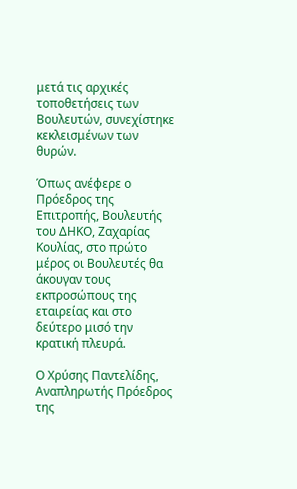μετά τις αρχικές τοποθετήσεις των Βουλευτών, συνεχίστηκε κεκλεισμένων των θυρών.

Όπως ανέφερε ο Πρόεδρος της Επιτροπής, Βουλευτής του ΔΗΚΟ, Ζαχαρίας Κουλίας, στο πρώτο μέρος οι Βουλευτές θα άκουγαν τους εκπροσώπους της εταιρείας και στο δεύτερο μισό την κρατική πλευρά.

Ο Χρύσης Παντελίδης, Αναπληρωτής Πρόεδρος της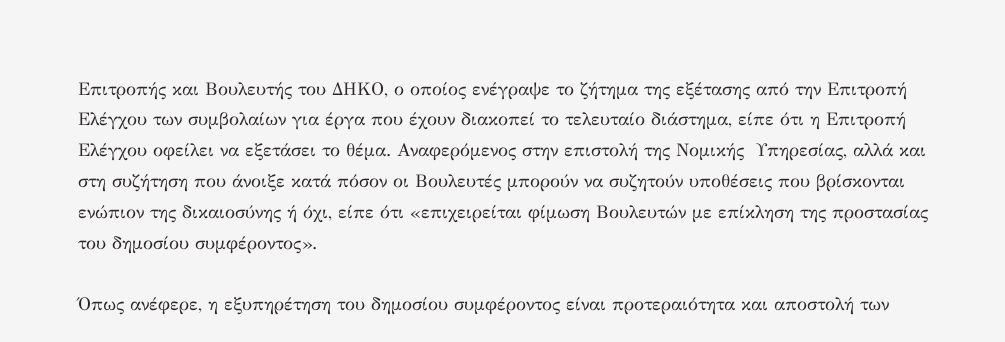Επιτροπής και Βουλευτής του ΔΗΚΟ, ο οποίος ενέγραψε το ζήτημα της εξέτασης από την Επιτροπή Ελέγχου των συμβολαίων για έργα που έχουν διακοπεί το τελευταίο διάστημα, είπε ότι η Επιτροπή Ελέγχου οφείλει να εξετάσει το θέμα. Αναφερόμενος στην επιστολή της Νομικής  Υπηρεσίας, αλλά και στη συζήτηση που άνοιξε κατά πόσον οι Βουλευτές μπορούν να συζητούν υποθέσεις που βρίσκονται ενώπιον της δικαιοσύνης ή όχι, είπε ότι «επιχειρείται φίμωση Βουλευτών με επίκληση της προστασίας του δημοσίου συμφέροντος».

Όπως ανέφερε, η εξυπηρέτηση του δημοσίου συμφέροντος είναι προτεραιότητα και αποστολή των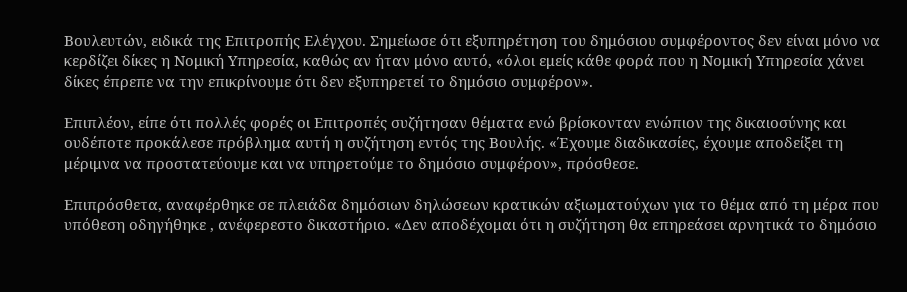Βουλευτών, ειδικά της Επιτροπής Ελέγχου. Σημείωσε ότι εξυπηρέτηση του δημόσιου συμφέροντος δεν είναι μόνο να κερδίζει δίκες η Νομική Υπηρεσία, καθώς αν ήταν μόνο αυτό, «όλοι εμείς κάθε φορά που η Νομική Υπηρεσία χάνει δίκες έπρεπε να την επικρίνουμε ότι δεν εξυπηρετεί το δημόσιο συμφέρον».

Επιπλέον, είπε ότι πολλές φορές οι Επιτροπές συζήτησαν θέματα ενώ βρίσκονταν ενώπιον της δικαιοσύνης και ουδέποτε προκάλεσε πρόβλημα αυτή η συζήτηση εντός της Βουλής. «Έχουμε διαδικασίες, έχουμε αποδείξει τη μέριμνα να προστατεύουμε και να υπηρετούμε το δημόσιο συμφέρον», πρόσθεσε.

Επιπρόσθετα, αναφέρθηκε σε πλειάδα δημόσιων δηλώσεων κρατικών αξιωματούχων για το θέμα από τη μέρα που υπόθεση οδηγήθηκε , ανέφερεστο δικαστήριο. «Δεν αποδέχομαι ότι η συζήτηση θα επηρεάσει αρνητικά το δημόσιο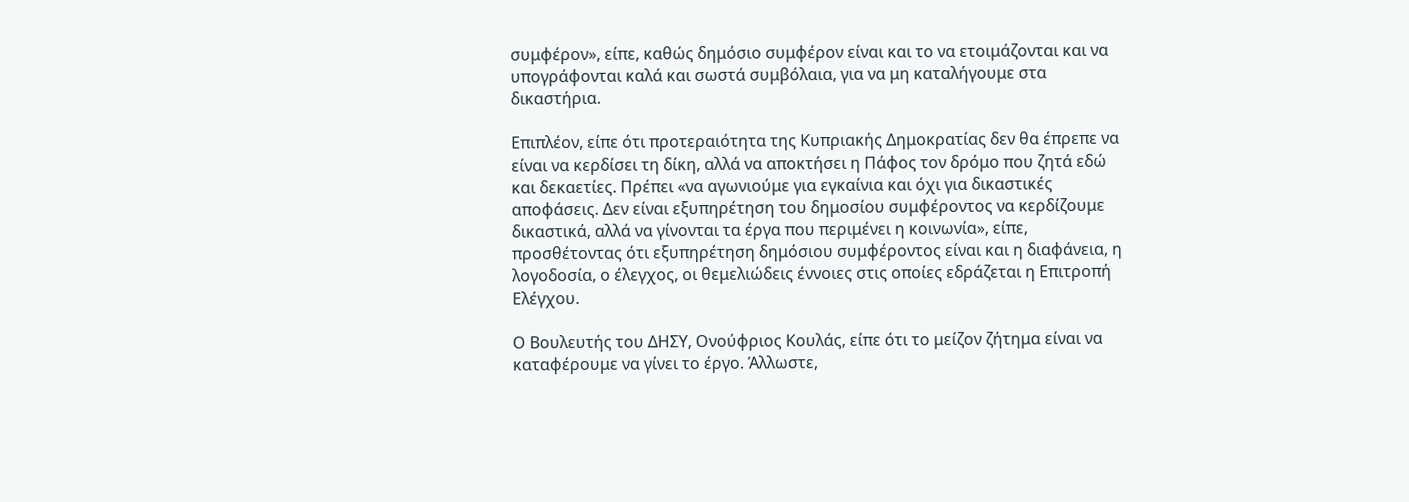συμφέρον», είπε, καθώς δημόσιο συμφέρον είναι και το να ετοιμάζονται και να υπογράφονται καλά και σωστά συμβόλαια, για να μη καταλήγουμε στα δικαστήρια.

Επιπλέον, είπε ότι προτεραιότητα της Κυπριακής Δημοκρατίας δεν θα έπρεπε να είναι να κερδίσει τη δίκη, αλλά να αποκτήσει η Πάφος τον δρόμο που ζητά εδώ και δεκαετίες. Πρέπει «να αγωνιούμε για εγκαίνια και όχι για δικαστικές αποφάσεις. Δεν είναι εξυπηρέτηση του δημοσίου συμφέροντος να κερδίζουμε δικαστικά, αλλά να γίνονται τα έργα που περιμένει η κοινωνία», είπε, προσθέτοντας ότι εξυπηρέτηση δημόσιου συμφέροντος είναι και η διαφάνεια, η λογοδοσία, ο έλεγχος, οι θεμελιώδεις έννοιες στις οποίες εδράζεται η Επιτροπή Ελέγχου.

Ο Βουλευτής του ΔΗΣΥ, Ονούφριος Κουλάς, είπε ότι το μείζον ζήτημα είναι να καταφέρουμε να γίνει το έργο. Άλλωστε,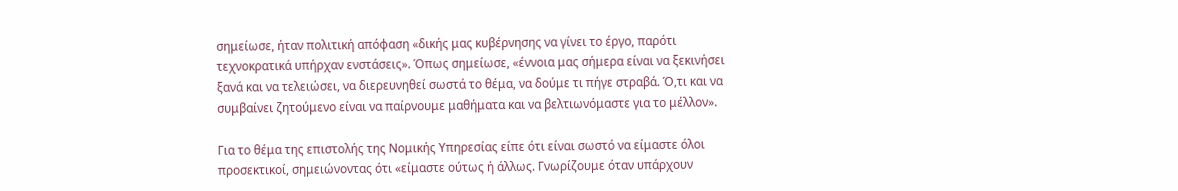σημείωσε, ήταν πολιτική απόφαση «δικής μας κυβέρνησης να γίνει το έργο, παρότι τεχνοκρατικά υπήρχαν ενστάσεις». Όπως σημείωσε, «έννοια μας σήμερα είναι να ξεκινήσει ξανά και να τελειώσει, να διερευνηθεί σωστά το θέμα, να δούμε τι πήγε στραβά. Ό,τι και να συμβαίνει ζητούμενο είναι να παίρνουμε μαθήματα και να βελτιωνόμαστε για το μέλλον».

Για το θέμα της επιστολής της Νομικής Υπηρεσίας είπε ότι είναι σωστό να είμαστε όλοι προσεκτικοί, σημειώνοντας ότι «είμαστε ούτως ή άλλως. Γνωρίζουμε όταν υπάρχουν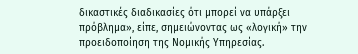δικαστικές διαδικασίες ότι μπορεί να υπάρξει πρόβλημα», είπε, σημειώνοντας ως «λογική» την προειδοποίηση της Νομικής Υπηρεσίας.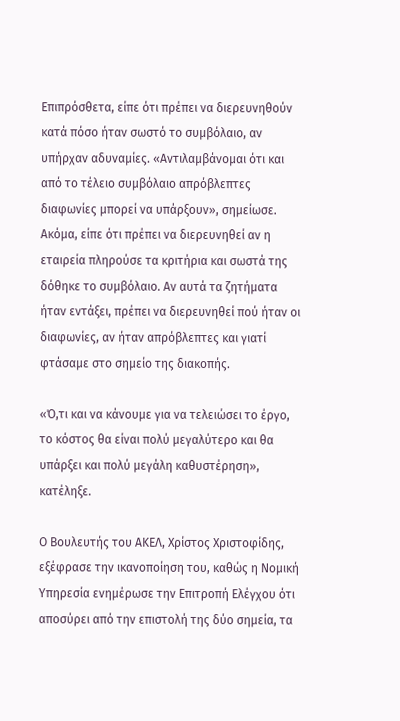Επιπρόσθετα, είπε ότι πρέπει να διερευνηθούν κατά πόσο ήταν σωστό το συμβόλαιο, αν υπήρχαν αδυναμίες. «Αντιλαμβάνομαι ότι και από το τέλειο συμβόλαιο απρόβλεπτες διαφωνίες μπορεί να υπάρξουν», σημείωσε. Ακόμα, είπε ότι πρέπει να διερευνηθεί αν η εταιρεία πληρούσε τα κριτήρια και σωστά της δόθηκε το συμβόλαιο. Αν αυτά τα ζητήματα ήταν εντάξει, πρέπει να διερευνηθεί πού ήταν οι διαφωνίες, αν ήταν απρόβλεπτες και γιατί φτάσαμε στο σημείο της διακοπής.

«Ό,τι και να κάνουμε για να τελειώσει το έργο, το κόστος θα είναι πολύ μεγαλύτερο και θα υπάρξει και πολύ μεγάλη καθυστέρηση», κατέληξε.

Ο Βουλευτής του ΑΚΕΛ, Χρίστος Χριστοφίδης, εξέφρασε την ικανοποίηση του, καθώς η Νομική Υπηρεσία ενημέρωσε την Επιτροπή Ελέγχου ότι αποσύρει από την επιστολή της δύο σημεία, τα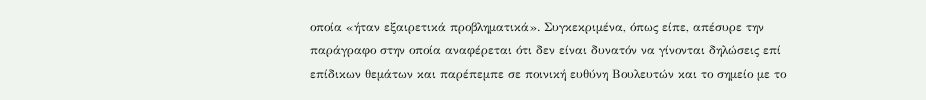οποία «ήταν εξαιρετικά προβληματικά». Συγκεκριμένα, όπως είπε, απέσυρε την παράγραφο στην οποία αναφέρεται ότι δεν είναι δυνατόν να γίνονται δηλώσεις επί επίδικων θεμάτων και παρέπεμπε σε ποινική ευθύνη Βουλευτών και το σημείο με το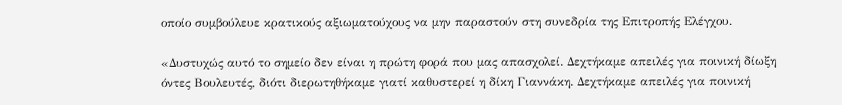οποίο συμβούλευε κρατικούς αξιωματούχους να μην παραστούν στη συνεδρία της Επιτροπής Ελέγχου.

«Δυστυχώς αυτό το σημείο δεν είναι η πρώτη φορά που μας απασχολεί. Δεχτήκαμε απειλές για ποινική δίωξη όντες Βουλευτές, διότι διερωτηθήκαμε γιατί καθυστερεί η δίκη Γιαννάκη. Δεχτήκαμε απειλές για ποινική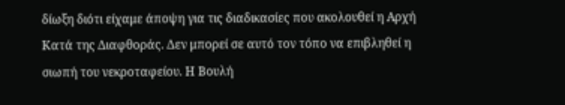δίωξη διότι είχαμε άποψη για τις διαδικασίες που ακολουθεί η Αρχή Κατά της Διαφθοράς. Δεν μπορεί σε αυτό τον τόπο να επιβληθεί η σιωπή του νεκροταφείου. Η Βουλή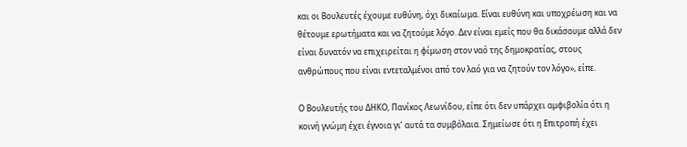και οι Βουλευτές έχουμε ευθύνη, όχι δικαίωμα. Είναι ευθύνη και υποχρέωση και να θέτουμε ερωτήματα και να ζητούμε λόγο. Δεν είναι εμείς που θα δικάσουμε αλλά δεν είναι δυνατόν να επιχειρείται η φίμωση στον ναό της δημοκρατίας, στους ανθρώπους που είναι εντεταλμένοι από τον λαό για να ζητούν τον λόγο», είπε.

Ο Βουλευτής του ΔΗΚΟ, Πανίκος Λεωνίδου, είπε ότι δεν υπάρχει αμφιβολία ότι η κοινή γνώμη έχει έγνοια γι’ αυτά τα συμβόλαια. Σημείωσε ότι η Επιτροπή έχει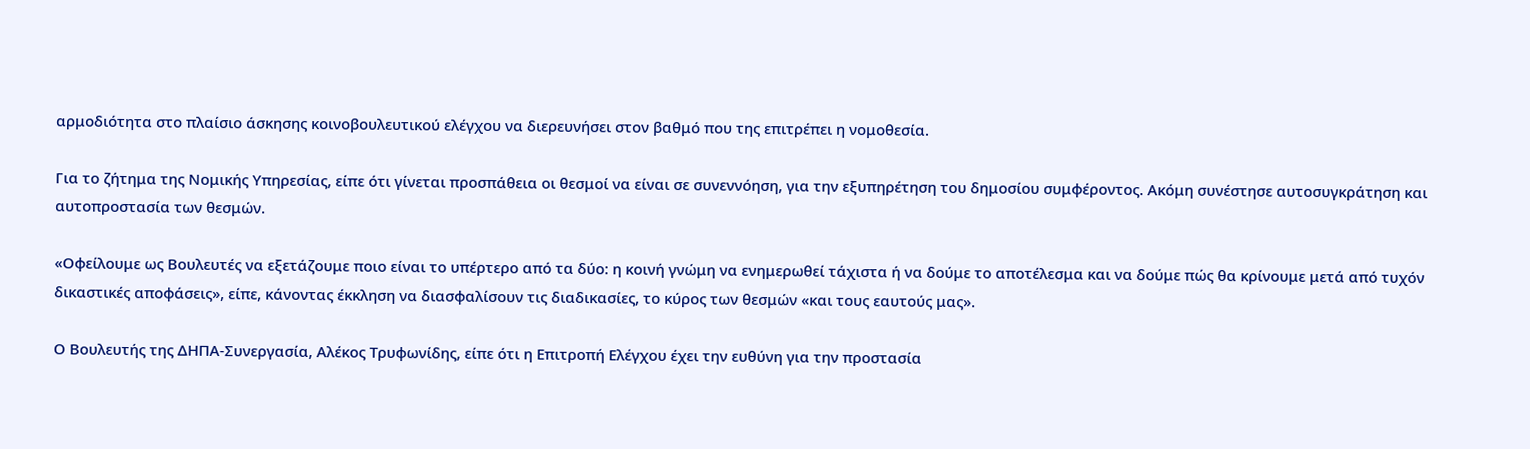αρμοδιότητα στο πλαίσιο άσκησης κοινοβουλευτικού ελέγχου να διερευνήσει στον βαθμό που της επιτρέπει η νομοθεσία.

Για το ζήτημα της Νομικής Υπηρεσίας, είπε ότι γίνεται προσπάθεια οι θεσμοί να είναι σε συνεννόηση, για την εξυπηρέτηση του δημοσίου συμφέροντος. Ακόμη συνέστησε αυτοσυγκράτηση και αυτοπροστασία των θεσμών.

«Οφείλουμε ως Βουλευτές να εξετάζουμε ποιο είναι το υπέρτερο από τα δύο: η κοινή γνώμη να ενημερωθεί τάχιστα ή να δούμε το αποτέλεσμα και να δούμε πώς θα κρίνουμε μετά από τυχόν δικαστικές αποφάσεις», είπε, κάνοντας έκκληση να διασφαλίσουν τις διαδικασίες, το κύρος των θεσμών «και τους εαυτούς μας».

Ο Βουλευτής της ΔΗΠΑ-Συνεργασία, Αλέκος Τρυφωνίδης, είπε ότι η Επιτροπή Ελέγχου έχει την ευθύνη για την προστασία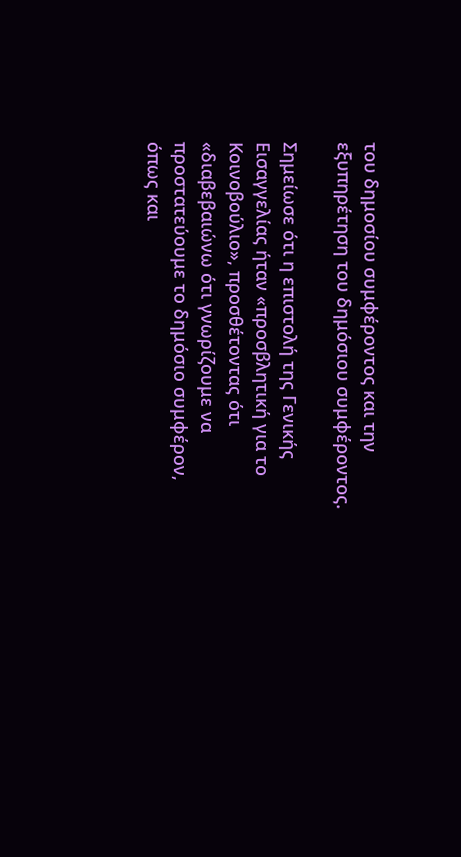του δημοσίου συμφέροντος και την εξυπηρέτηση του δημόσιου συμφέροντος.

Σημείωσε ότι η επιστολή της Γενικής Εισαγγελίας ήταν «προσβλητική για το Κοινοβούλιο», προσθέτοντας ότι «διαβεβαιώνω ότι γνωρίζουμε να προστατεύουμε το δημόσιο συμφέρον, όπως και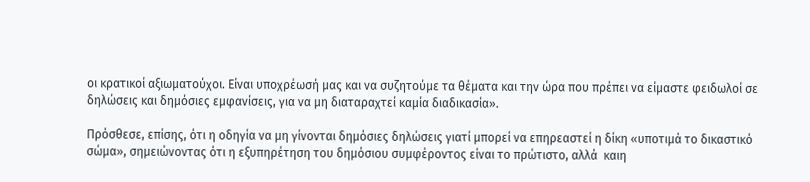οι κρατικοί αξιωματούχοι. Είναι υποχρέωσή μας και να συζητούμε τα θέματα και την ώρα που πρέπει να είμαστε φειδωλοί σε δηλώσεις και δημόσιες εμφανίσεις, για να μη διαταραχτεί καμία διαδικασία».

Πρόσθεσε, επίσης, ότι η οδηγία να μη γίνονται δημόσιες δηλώσεις γιατί μπορεί να επηρεαστεί η δίκη «υποτιμά το δικαστικό σώμα», σημειώνοντας ότι η εξυπηρέτηση του δημόσιου συμφέροντος είναι το πρώτιστο, αλλά  καιη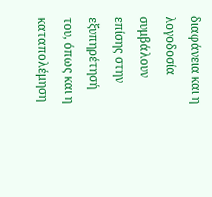διαφάνεια και η λογοδοσία συμβάλουν επίσης στην εξυπηρέτησή του, όπως και η καταπολέμηση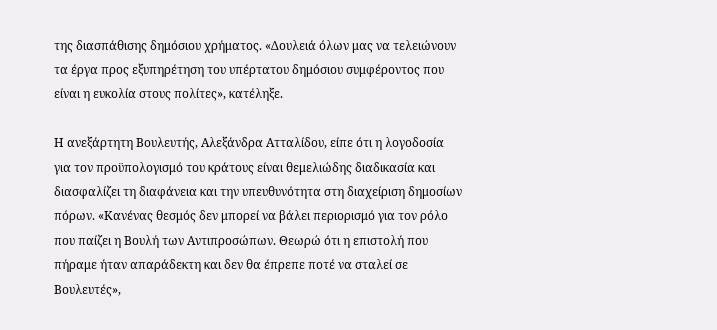της διασπάθισης δημόσιου χρήματος. «Δουλειά όλων μας να τελειώνουν τα έργα προς εξυπηρέτηση του υπέρτατου δημόσιου συμφέροντος που είναι η ευκολία στους πολίτες», κατέληξε.

Η ανεξάρτητη Βουλευτής, Αλεξάνδρα Ατταλίδου, είπε ότι η λογοδοσία για τον προϋπολογισμό του κράτους είναι θεμελιώδης διαδικασία και διασφαλίζει τη διαφάνεια και την υπευθυνότητα στη διαχείριση δημοσίων πόρων. «Κανένας θεσμός δεν μπορεί να βάλει περιορισμό για τον ρόλο που παίζει η Βουλή των Αντιπροσώπων. Θεωρώ ότι η επιστολή που πήραμε ήταν απαράδεκτη και δεν θα έπρεπε ποτέ να σταλεί σε Βουλευτές»,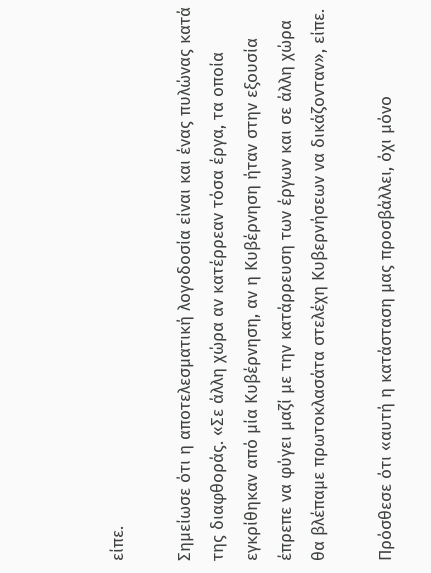είπε.

Σημείωσε ότι η αποτελεσματική λογοδοσία είναι και ένας πυλώνας κατά της διαφθοράς. «Σε άλλη χώρα αν κατέρρεαν τόσα έργα, τα οποία εγκρίθηκαν από μία Κυβέρνηση, αν η Κυβέρνηση ήταν στην εξουσία έπρεπε να φύγει μαζί με την κατάρρευση των έργων και σε άλλη χώρα θα βλέπαμε πρωτοκλασάτα στελέχη Κυβερνήσεων να δικάζονταν», είπε.

Πρόσθεσε ότι «αυτή η κατάσταση μας προσβάλλει, όχι μόνο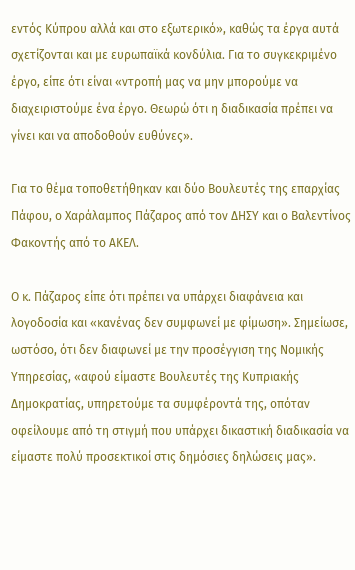εντός Κύπρου αλλά και στο εξωτερικό», καθώς τα έργα αυτά σχετίζονται και με ευρωπαϊκά κονδύλια. Για το συγκεκριμένο έργο, είπε ότι είναι «ντροπή μας να μην μπορούμε να διαχειριστούμε ένα έργο. Θεωρώ ότι η διαδικασία πρέπει να γίνει και να αποδοθούν ευθύνες».

Για το θέμα τοποθετήθηκαν και δύο Βουλευτές της επαρχίας Πάφου, ο Χαράλαμπος Πάζαρος από τον ΔΗΣΥ και ο Βαλεντίνος Φακοντής από το ΑΚΕΛ.

Ο κ. Πάζαρος είπε ότι πρέπει να υπάρχει διαφάνεια και λογοδοσία και «κανένας δεν συμφωνεί με φίμωση». Σημείωσε, ωστόσο, ότι δεν διαφωνεί με την προσέγγιση της Νομικής Υπηρεσίας, «αφού είμαστε Βουλευτές της Κυπριακής Δημοκρατίας, υπηρετούμε τα συμφέροντά της, οπόταν οφείλουμε από τη στιγμή που υπάρχει δικαστική διαδικασία να είμαστε πολύ προσεκτικοί στις δημόσιες δηλώσεις μας».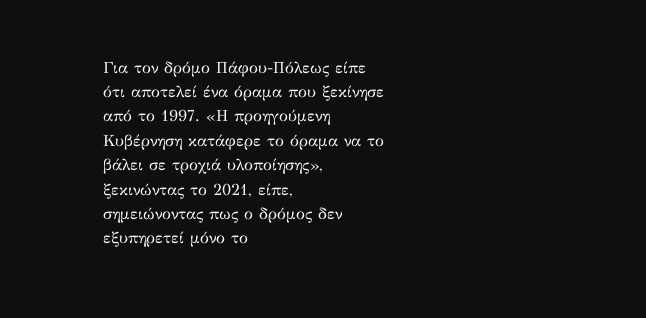Για τον δρόμο Πάφου-Πόλεως είπε ότι αποτελεί ένα όραμα που ξεκίνησε από το 1997. «Η προηγούμενη Κυβέρνηση κατάφερε το όραμα να το βάλει σε τροχιά υλοποίησης», ξεκινώντας το 2021, είπε, σημειώνοντας πως ο δρόμος δεν εξυπηρετεί μόνο το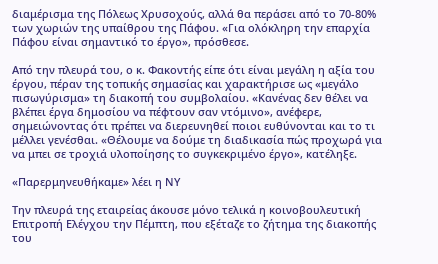διαμέρισμα της Πόλεως Χρυσοχούς, αλλά θα περάσει από το 70-80% των χωριών της υπαίθρου της Πάφου. «Για ολόκληρη την επαρχία Πάφου είναι σημαντικό το έργο», πρόσθεσε.

Από την πλευρά του, ο κ. Φακοντής είπε ότι είναι μεγάλη η αξία του έργου, πέραν της τοπικής σημασίας και χαρακτήρισε ως «μεγάλο πισωγύρισμα» τη διακοπή του συμβολαίου. «Κανένας δεν θέλει να βλέπει έργα δημοσίου να πέφτουν σαν ντόμινο», ανέφερε, σημειώνοντας ότι πρέπει να διερευνηθεί ποιοι ευθύνονται και το τι μέλλει γενέσθαι. «Θέλουμε να δούμε τη διαδικασία πώς προχωρά για να μπει σε τροχιά υλοποίησης το συγκεκριμένο έργο», κατέληξε.

«Παρερμηνευθήκαμε» λέει η ΝΥ

Την πλευρά της εταιρείας άκουσε μόνο τελικά η κοινοβουλευτική Επιτροπή Ελέγχου την Πέμπτη, που εξέταζε το ζήτημα της διακοπής του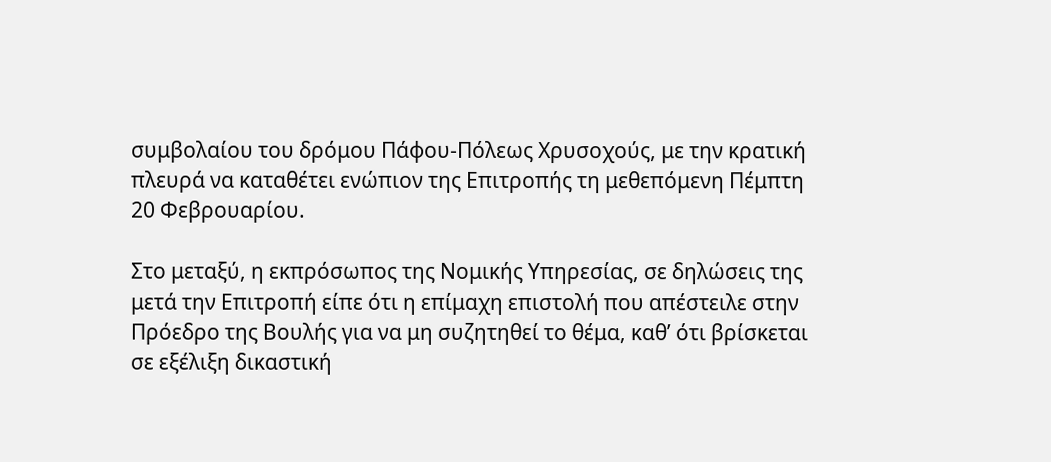συμβολαίου του δρόμου Πάφου-Πόλεως Χρυσοχούς, με την κρατική πλευρά να καταθέτει ενώπιον της Επιτροπής τη μεθεπόμενη Πέμπτη 20 Φεβρουαρίου.

Στο μεταξύ, η εκπρόσωπος της Νομικής Υπηρεσίας, σε δηλώσεις της μετά την Επιτροπή είπε ότι η επίμαχη επιστολή που απέστειλε στην Πρόεδρο της Βουλής για να μη συζητηθεί το θέμα, καθ’ ότι βρίσκεται σε εξέλιξη δικαστική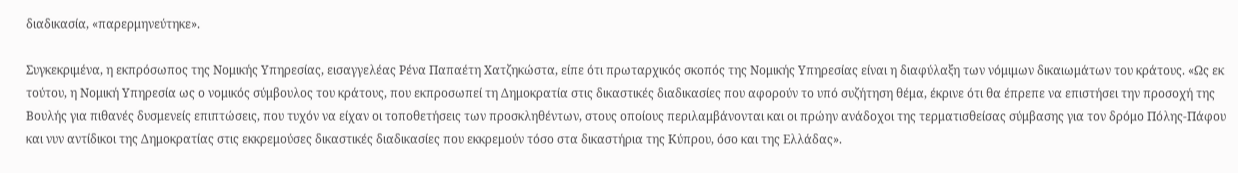διαδικασία, «παρερμηνεύτηκε».

Συγκεκριμένα, η εκπρόσωπος της Νομικής Υπηρεσίας, εισαγγελέας Ρένα Παπαέτη Χατζηκώστα, είπε ότι πρωταρχικός σκοπός της Νομικής Υπηρεσίας είναι η διαφύλαξη των νόμιμων δικαιωμάτων του κράτους. «Ως εκ τούτου, η Νομική Υπηρεσία ως ο νομικός σύμβουλος του κράτους, που εκπροσωπεί τη Δημοκρατία στις δικαστικές διαδικασίες που αφορούν το υπό συζήτηση θέμα, έκρινε ότι θα έπρεπε να επιστήσει την προσοχή της Βουλής για πιθανές δυσμενείς επιπτώσεις, που τυχόν να είχαν οι τοποθετήσεις των προσκληθέντων, στους οποίους περιλαμβάνονται και οι πρώην ανάδοχοι της τερματισθείσας σύμβασης για τον δρόμο Πόλης-Πάφου και νυν αντίδικοι της Δημοκρατίας στις εκκρεμούσες δικαστικές διαδικασίες που εκκρεμούν τόσο στα δικαστήρια της Κύπρου, όσο και της Ελλάδας».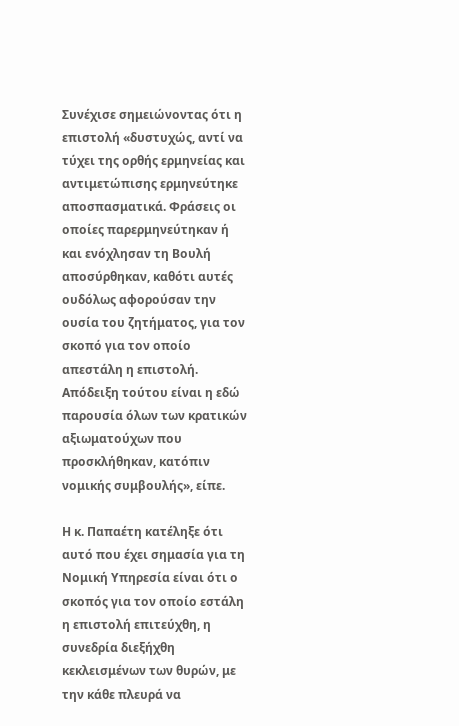Συνέχισε σημειώνοντας ότι η επιστολή «δυστυχώς, αντί να τύχει της ορθής ερμηνείας και αντιμετώπισης ερμηνεύτηκε αποσπασματικά. Φράσεις οι οποίες παρερμηνεύτηκαν ή και ενόχλησαν τη Βουλή αποσύρθηκαν, καθότι αυτές ουδόλως αφορούσαν την ουσία του ζητήματος, για τον σκοπό για τον οποίο απεστάλη η επιστολή. Απόδειξη τούτου είναι η εδώ παρουσία όλων των κρατικών αξιωματούχων που προσκλήθηκαν, κατόπιν νομικής συμβουλής», είπε.

Η κ. Παπαέτη κατέληξε ότι αυτό που έχει σημασία για τη Νομική Υπηρεσία είναι ότι ο σκοπός για τον οποίο εστάλη η επιστολή επιτεύχθη, η συνεδρία διεξήχθη κεκλεισμένων των θυρών, με την κάθε πλευρά να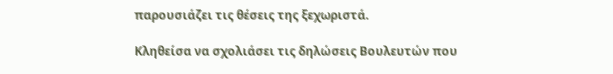παρουσιάζει τις θέσεις της ξεχωριστά.

Κληθείσα να σχολιάσει τις δηλώσεις Βουλευτών που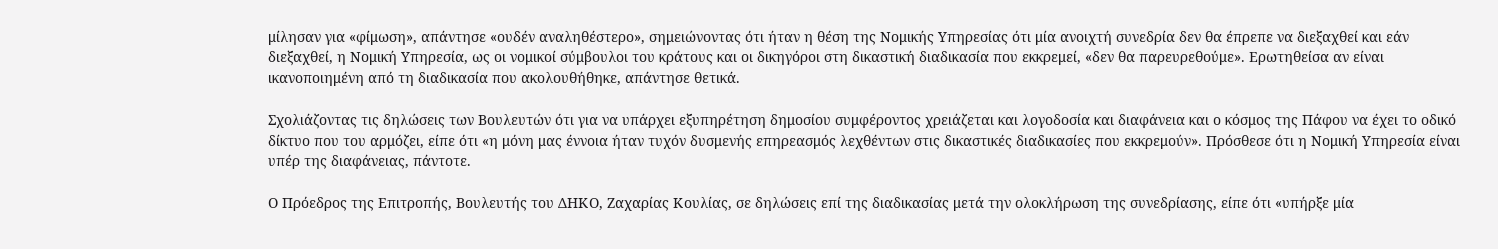μίλησαν για «φίμωση», απάντησε «ουδέν αναληθέστερο», σημειώνοντας ότι ήταν η θέση της Νομικής Υπηρεσίας ότι μία ανοιχτή συνεδρία δεν θα έπρεπε να διεξαχθεί και εάν διεξαχθεί, η Νομική Υπηρεσία, ως οι νομικοί σύμβουλοι του κράτους και οι δικηγόροι στη δικαστική διαδικασία που εκκρεμεί, «δεν θα παρευρεθούμε». Ερωτηθείσα αν είναι ικανοποιημένη από τη διαδικασία που ακολουθήθηκε, απάντησε θετικά.

Σχολιάζοντας τις δηλώσεις των Βουλευτών ότι για να υπάρχει εξυπηρέτηση δημοσίου συμφέροντος χρειάζεται και λογοδοσία και διαφάνεια και ο κόσμος της Πάφου να έχει το οδικό δίκτυο που του αρμόζει, είπε ότι «η μόνη μας έννοια ήταν τυχόν δυσμενής επηρεασμός λεχθέντων στις δικαστικές διαδικασίες που εκκρεμούν». Πρόσθεσε ότι η Νομική Υπηρεσία είναι υπέρ της διαφάνειας, πάντοτε.

Ο Πρόεδρος της Επιτροπής, Βουλευτής του ΔΗΚΟ, Ζαχαρίας Κουλίας, σε δηλώσεις επί της διαδικασίας μετά την ολοκλήρωση της συνεδρίασης, είπε ότι «υπήρξε μία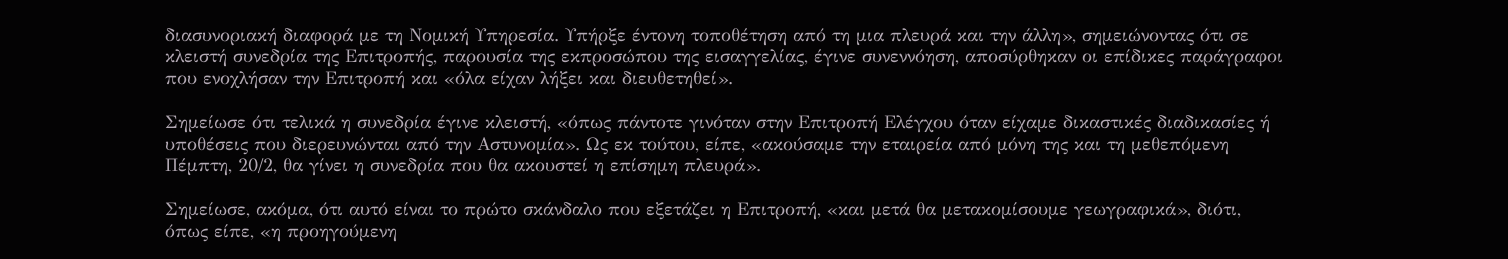διασυνοριακή διαφορά με τη Νομική Υπηρεσία. Υπήρξε έντονη τοποθέτηση από τη μια πλευρά και την άλλη», σημειώνοντας ότι σε κλειστή συνεδρία της Επιτροπής, παρουσία της εκπροσώπου της εισαγγελίας, έγινε συνεννόηση, αποσύρθηκαν οι επίδικες παράγραφοι που ενοχλήσαν την Επιτροπή και «όλα είχαν λήξει και διευθετηθεί».

Σημείωσε ότι τελικά η συνεδρία έγινε κλειστή, «όπως πάντοτε γινόταν στην Επιτροπή Ελέγχου όταν είχαμε δικαστικές διαδικασίες ή υποθέσεις που διερευνώνται από την Αστυνομία». Ως εκ τούτου, είπε, «ακούσαμε την εταιρεία από μόνη της και τη μεθεπόμενη Πέμπτη, 20/2, θα γίνει η συνεδρία που θα ακουστεί η επίσημη πλευρά».

Σημείωσε, ακόμα, ότι αυτό είναι το πρώτο σκάνδαλο που εξετάζει η Επιτροπή, «και μετά θα μετακομίσουμε γεωγραφικά», διότι, όπως είπε, «η προηγούμενη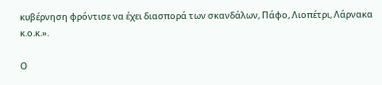κυβέρνηση φρόντισε να έχει διασπορά των σκανδάλων, Πάφο, Λιοπέτρι, Λάρνακα κ.ο.κ.».

Ο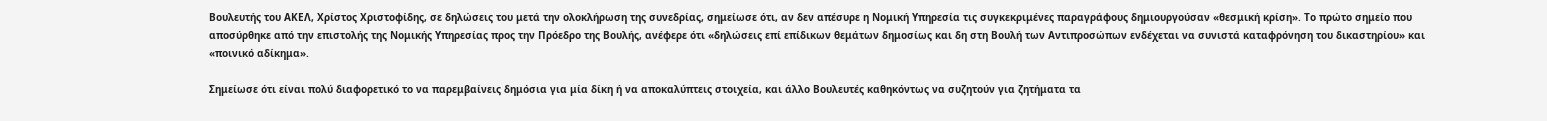Βουλευτής του ΑΚΕΛ, Χρίστος Χριστοφίδης, σε δηλώσεις του μετά την ολοκλήρωση της συνεδρίας, σημείωσε ότι, αν δεν απέσυρε η Νομική Υπηρεσία τις συγκεκριμένες παραγράφους δημιουργούσαν «θεσμική κρίση». Το πρώτο σημείο που αποσύρθηκε από την επιστολής της Νομικής Υπηρεσίας προς την Πρόεδρο της Βουλής, ανέφερε ότι «δηλώσεις επί επίδικων θεμάτων δημοσίως και δη στη Βουλή των Αντιπροσώπων ενδέχεται να συνιστά καταφρόνηση του δικαστηρίου» και «ποινικό αδίκημα».

Σημείωσε ότι είναι πολύ διαφορετικό το να παρεμβαίνεις δημόσια για μία δίκη ή να αποκαλύπτεις στοιχεία, και άλλο Βουλευτές καθηκόντως να συζητούν για ζητήματα τα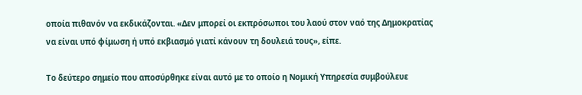οποία πιθανόν να εκδικάζονται. «Δεν μπορεί οι εκπρόσωποι του λαού στον ναό της Δημοκρατίας να είναι υπό φίμωση ή υπό εκβιασμό γιατί κάνουν τη δουλειά τους», είπε.

Το δεύτερο σημείο που αποσύρθηκε είναι αυτό με το οποίο η Νομική Υπηρεσία συμβούλευε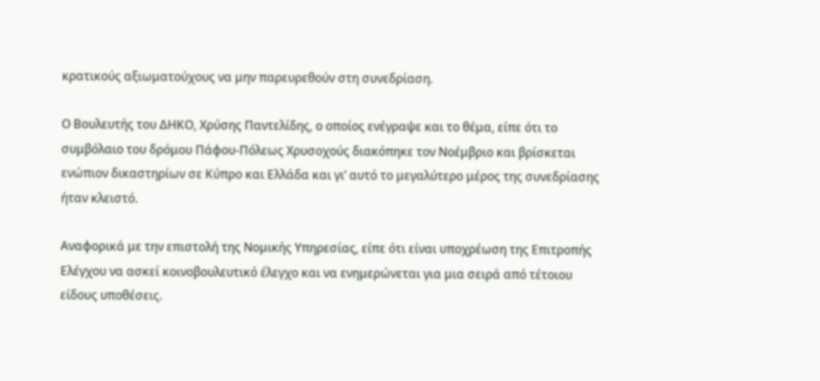κρατικούς αξιωματούχους να μην παρευρεθούν στη συνεδρίαση.

Ο Βουλευτής του ΔΗΚΟ, Χρύσης Παντελίδης, ο οποίος ενέγραψε και το θέμα, είπε ότι το συμβόλαιο του δρόμου Πάφου-Πόλεως Χρυσοχούς διακόπηκε τον Νοέμβριο και βρίσκεται ενώπιον δικαστηρίων σε Κύπρο και Ελλάδα και γι’ αυτό το μεγαλύτερο μέρος της συνεδρίασης ήταν κλειστό.

Αναφορικά με την επιστολή της Νομικής Υπηρεσίας, είπε ότι είναι υποχρέωση της Επιτροπής Ελέγχου να ασκεί κοινοβουλευτικό έλεγχο και να ενημερώνεται για μια σειρά από τέτοιου είδους υποθέσεις.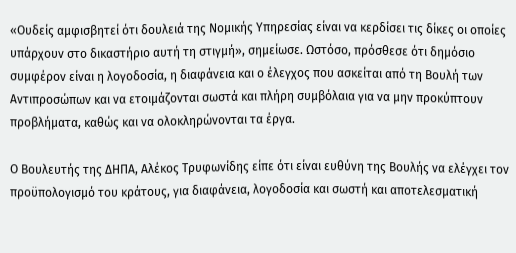«Ουδείς αμφισβητεί ότι δουλειά της Νομικής Υπηρεσίας είναι να κερδίσει τις δίκες οι οποίες υπάρχουν στο δικαστήριο αυτή τη στιγμή», σημείωσε. Ωστόσο, πρόσθεσε ότι δημόσιο συμφέρον είναι η λογοδοσία, η διαφάνεια και ο έλεγχος που ασκείται από τη Βουλή των Αντιπροσώπων και να ετοιμάζονται σωστά και πλήρη συμβόλαια για να μην προκύπτουν προβλήματα, καθώς και να ολοκληρώνονται τα έργα.

Ο Βουλευτής της ΔΗΠΑ, Αλέκος Τρυφωνίδης είπε ότι είναι ευθύνη της Βουλής να ελέγχει τον προϋπολογισμό του κράτους, για διαφάνεια, λογοδοσία και σωστή και αποτελεσματική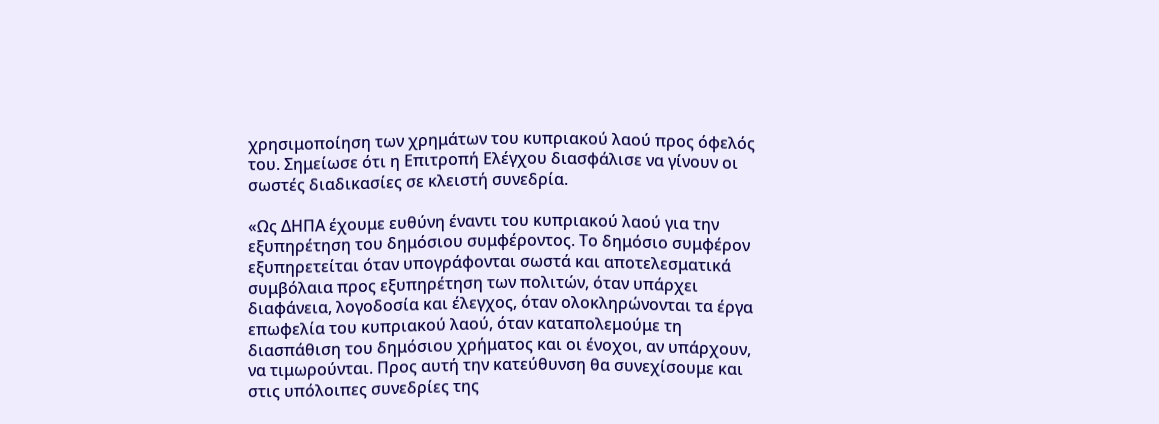χρησιμοποίηση των χρημάτων του κυπριακού λαού προς όφελός του. Σημείωσε ότι η Επιτροπή Ελέγχου διασφάλισε να γίνουν οι σωστές διαδικασίες σε κλειστή συνεδρία.

«Ως ΔΗΠΑ έχουμε ευθύνη έναντι του κυπριακού λαού για την εξυπηρέτηση του δημόσιου συμφέροντος. Το δημόσιο συμφέρον εξυπηρετείται όταν υπογράφονται σωστά και αποτελεσματικά συμβόλαια προς εξυπηρέτηση των πολιτών, όταν υπάρχει διαφάνεια, λογοδοσία και έλεγχος, όταν ολοκληρώνονται τα έργα επωφελία του κυπριακού λαού, όταν καταπολεμούμε τη διασπάθιση του δημόσιου χρήματος και οι ένοχοι, αν υπάρχουν, να τιμωρούνται. Προς αυτή την κατεύθυνση θα συνεχίσουμε και στις υπόλοιπες συνεδρίες της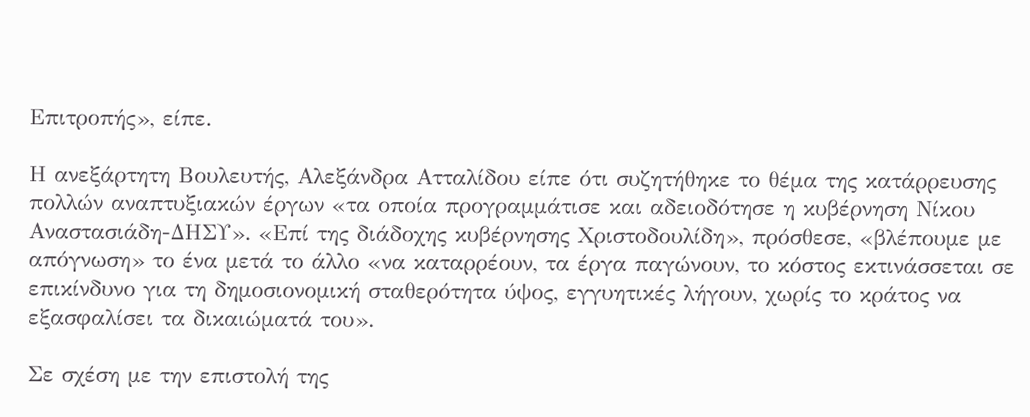Επιτροπής», είπε.

Η ανεξάρτητη Βουλευτής, Αλεξάνδρα Ατταλίδου είπε ότι συζητήθηκε το θέμα της κατάρρευσης πολλών αναπτυξιακών έργων «τα οποία προγραμμάτισε και αδειοδότησε η κυβέρνηση Νίκου Αναστασιάδη-ΔΗΣΥ». «Επί της διάδοχης κυβέρνησης Χριστοδουλίδη», πρόσθεσε, «βλέπουμε με απόγνωση» το ένα μετά το άλλο «να καταρρέουν, τα έργα παγώνουν, το κόστος εκτινάσσεται σε επικίνδυνο για τη δημοσιονομική σταθερότητα ύψος, εγγυητικές λήγουν, χωρίς το κράτος να εξασφαλίσει τα δικαιώματά του».

Σε σχέση με την επιστολή της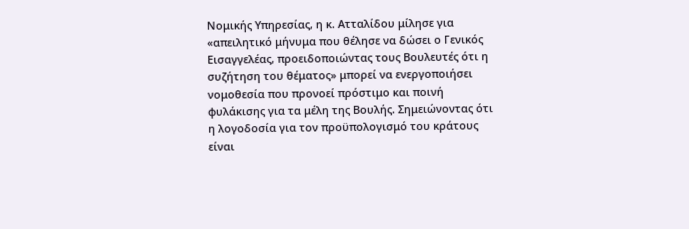Νομικής Υπηρεσίας, η κ. Ατταλίδου μίλησε για «απειλητικό μήνυμα που θέλησε να δώσει ο Γενικός Εισαγγελέας, προειδοποιώντας τους Βουλευτές ότι η συζήτηση του θέματος» μπορεί να ενεργοποιήσει νομοθεσία που προνοεί πρόστιμο και ποινή φυλάκισης για τα μέλη της Βουλής. Σημειώνοντας ότι η λογοδοσία για τον προϋπολογισμό του κράτους είναι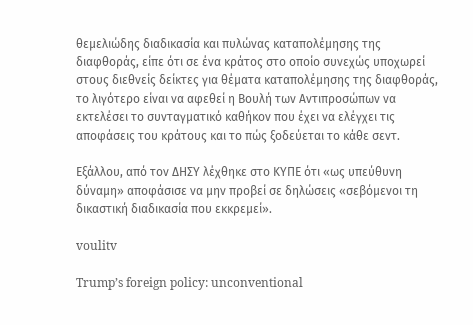θεμελιώδης διαδικασία και πυλώνας καταπολέμησης της διαφθοράς, είπε ότι σε ένα κράτος στο οποίο συνεχώς υποχωρεί στους διεθνείς δείκτες για θέματα καταπολέμησης της διαφθοράς, το λιγότερο είναι να αφεθεί η Βουλή των Αντιπροσώπων να εκτελέσει το συνταγματικό καθήκον που έχει να ελέγχει τις αποφάσεις του κράτους και το πώς ξοδεύεται το κάθε σεντ.

Εξάλλου, από τον ΔΗΣΥ λέχθηκε στο ΚΥΠΕ ότι «ως υπεύθυνη δύναμη» αποφάσισε να μην προβεί σε δηλώσεις «σεβόμενοι τη δικαστική διαδικασία που εκκρεμεί».

voulitv

Trump’s foreign policy: unconventional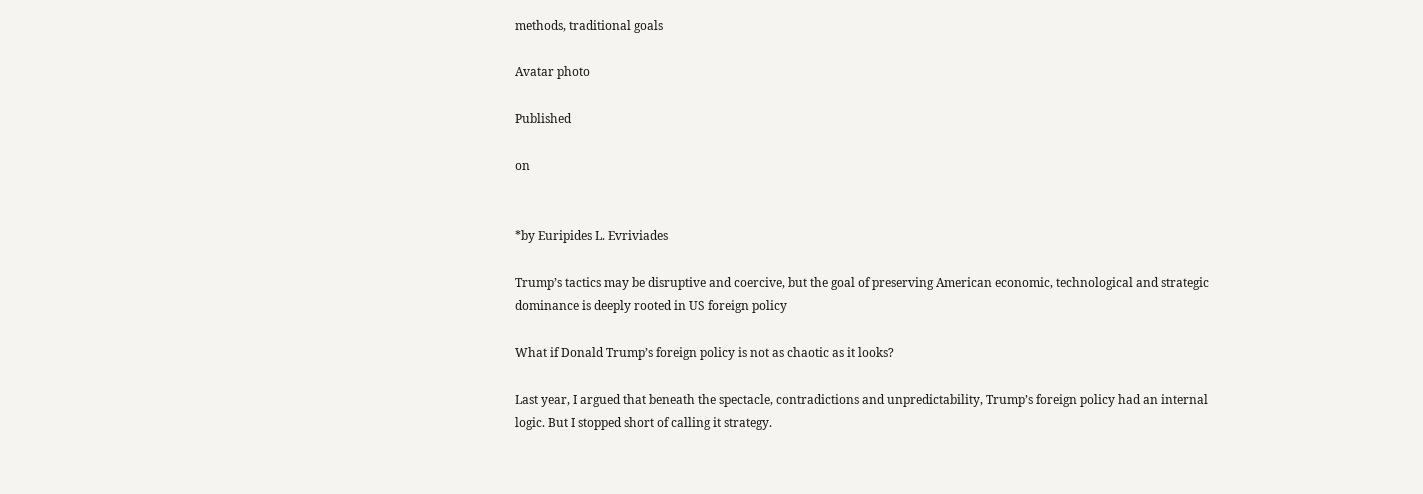methods, traditional goals

Avatar photo

Published

on


*by Euripides L. Evriviades

Trump’s tactics may be disruptive and coercive, but the goal of preserving American economic, technological and strategic dominance is deeply rooted in US foreign policy

What if Donald Trump’s foreign policy is not as chaotic as it looks?

Last year, I argued that beneath the spectacle, contradictions and unpredictability, Trump’s foreign policy had an internal logic. But I stopped short of calling it strategy.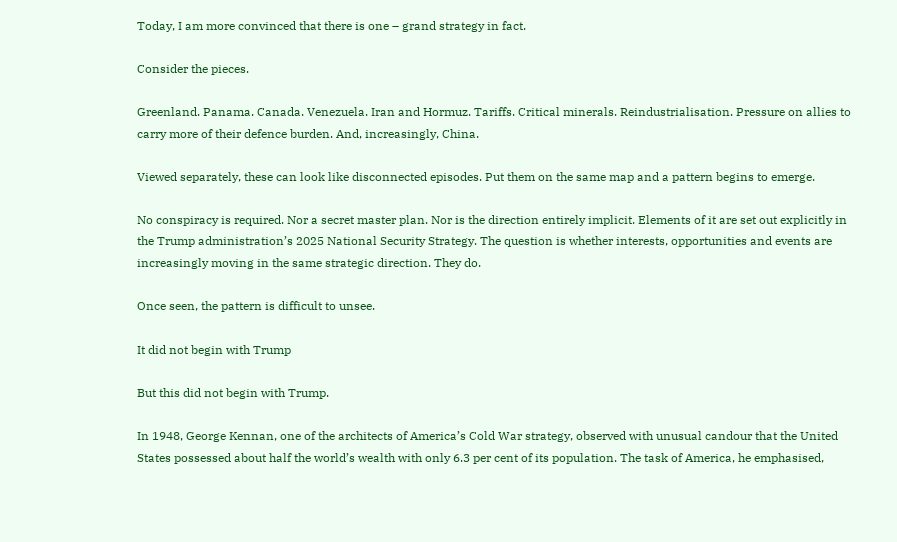Today, I am more convinced that there is one – grand strategy in fact.

Consider the pieces.

Greenland. Panama. Canada. Venezuela. Iran and Hormuz. Tariffs. Critical minerals. Reindustrialisation. Pressure on allies to carry more of their defence burden. And, increasingly, China.

Viewed separately, these can look like disconnected episodes. Put them on the same map and a pattern begins to emerge.

No conspiracy is required. Nor a secret master plan. Nor is the direction entirely implicit. Elements of it are set out explicitly in the Trump administration’s 2025 National Security Strategy. The question is whether interests, opportunities and events are increasingly moving in the same strategic direction. They do.

Once seen, the pattern is difficult to unsee.

It did not begin with Trump

But this did not begin with Trump.

In 1948, George Kennan, one of the architects of America’s Cold War strategy, observed with unusual candour that the United States possessed about half the world’s wealth with only 6.3 per cent of its population. The task of America, he emphasised,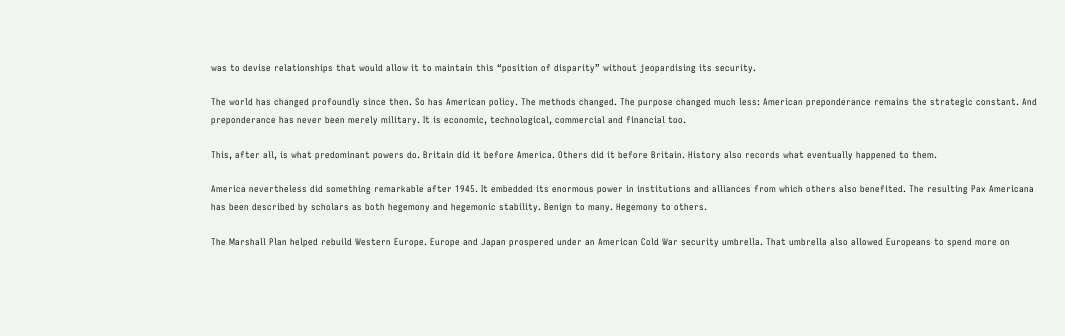was to devise relationships that would allow it to maintain this “position of disparity” without jeopardising its security.

The world has changed profoundly since then. So has American policy. The methods changed. The purpose changed much less: American preponderance remains the strategic constant. And preponderance has never been merely military. It is economic, technological, commercial and financial too.

This, after all, is what predominant powers do. Britain did it before America. Others did it before Britain. History also records what eventually happened to them.

America nevertheless did something remarkable after 1945. It embedded its enormous power in institutions and alliances from which others also benefited. The resulting Pax Americana has been described by scholars as both hegemony and hegemonic stability. Benign to many. Hegemony to others.

The Marshall Plan helped rebuild Western Europe. Europe and Japan prospered under an American Cold War security umbrella. That umbrella also allowed Europeans to spend more on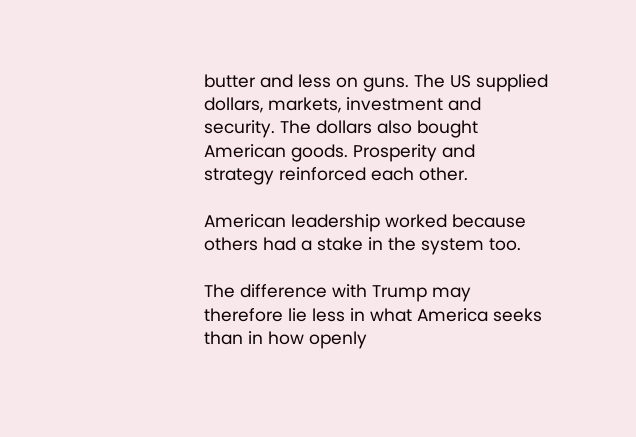butter and less on guns. The US supplied dollars, markets, investment and security. The dollars also bought American goods. Prosperity and strategy reinforced each other.

American leadership worked because others had a stake in the system too.

The difference with Trump may therefore lie less in what America seeks than in how openly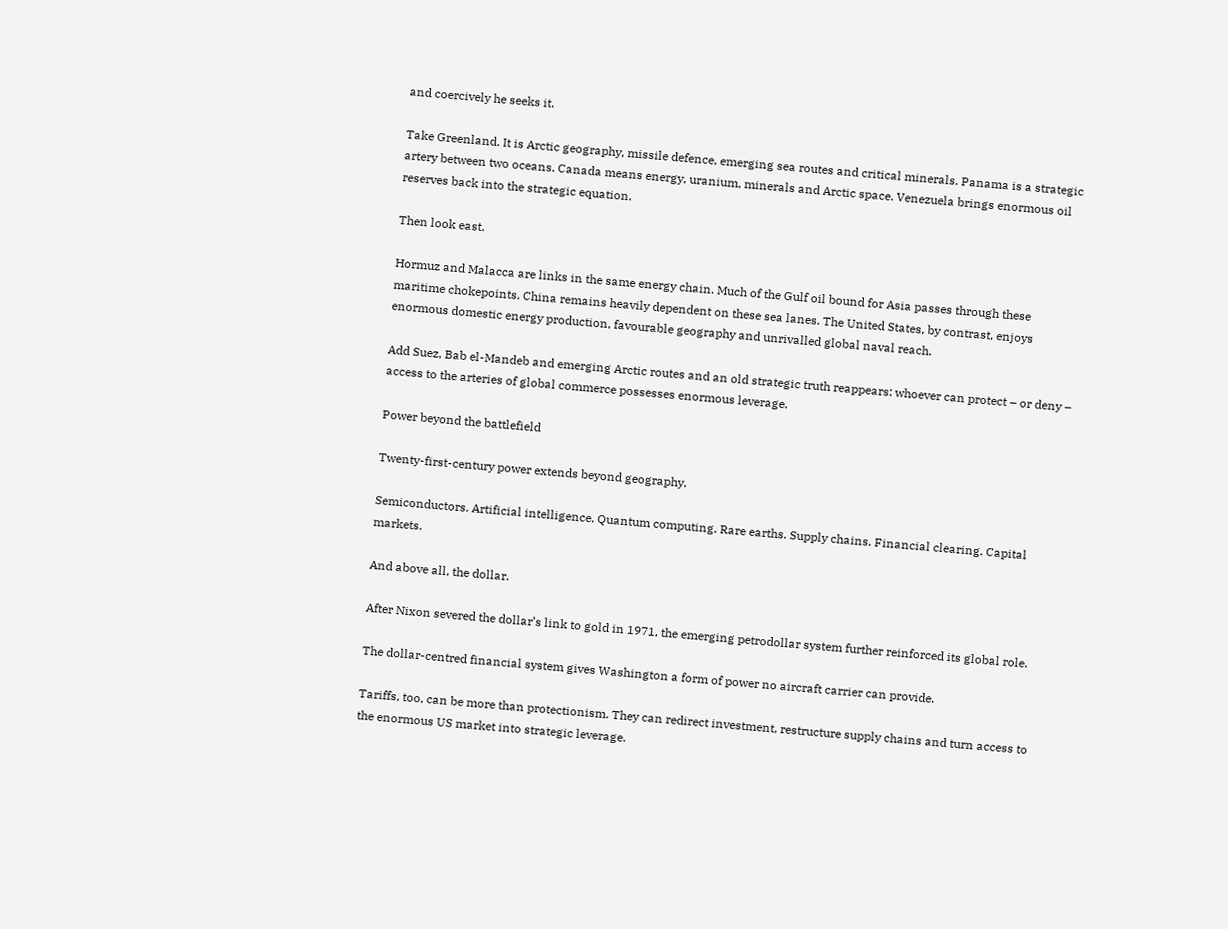and coercively he seeks it.

Take Greenland. It is Arctic geography, missile defence, emerging sea routes and critical minerals. Panama is a strategic artery between two oceans. Canada means energy, uranium, minerals and Arctic space. Venezuela brings enormous oil reserves back into the strategic equation.

Then look east.

Hormuz and Malacca are links in the same energy chain. Much of the Gulf oil bound for Asia passes through these maritime chokepoints. China remains heavily dependent on these sea lanes. The United States, by contrast, enjoys enormous domestic energy production, favourable geography and unrivalled global naval reach.

Add Suez, Bab el-Mandeb and emerging Arctic routes and an old strategic truth reappears: whoever can protect – or deny – access to the arteries of global commerce possesses enormous leverage.

Power beyond the battlefield

Twenty-first-century power extends beyond geography.

Semiconductors. Artificial intelligence. Quantum computing. Rare earths. Supply chains. Financial clearing. Capital markets.

And above all, the dollar.

After Nixon severed the dollar’s link to gold in 1971, the emerging petrodollar system further reinforced its global role.

The dollar-centred financial system gives Washington a form of power no aircraft carrier can provide.

Tariffs, too, can be more than protectionism. They can redirect investment, restructure supply chains and turn access to the enormous US market into strategic leverage.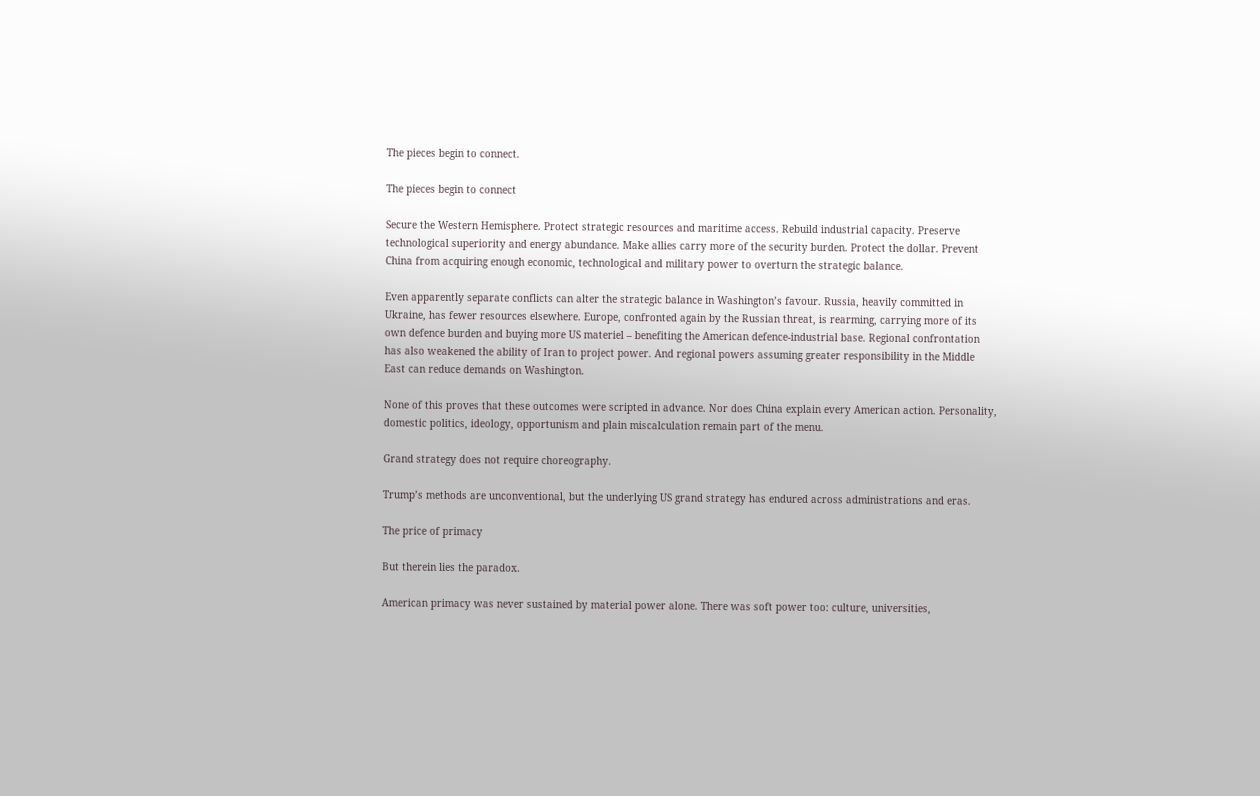The pieces begin to connect.

The pieces begin to connect

Secure the Western Hemisphere. Protect strategic resources and maritime access. Rebuild industrial capacity. Preserve technological superiority and energy abundance. Make allies carry more of the security burden. Protect the dollar. Prevent China from acquiring enough economic, technological and military power to overturn the strategic balance.

Even apparently separate conflicts can alter the strategic balance in Washington’s favour. Russia, heavily committed in Ukraine, has fewer resources elsewhere. Europe, confronted again by the Russian threat, is rearming, carrying more of its own defence burden and buying more US materiel – benefiting the American defence-industrial base. Regional confrontation has also weakened the ability of Iran to project power. And regional powers assuming greater responsibility in the Middle East can reduce demands on Washington.

None of this proves that these outcomes were scripted in advance. Nor does China explain every American action. Personality, domestic politics, ideology, opportunism and plain miscalculation remain part of the menu.

Grand strategy does not require choreography.

Trump’s methods are unconventional, but the underlying US grand strategy has endured across administrations and eras.

The price of primacy

But therein lies the paradox.

American primacy was never sustained by material power alone. There was soft power too: culture, universities,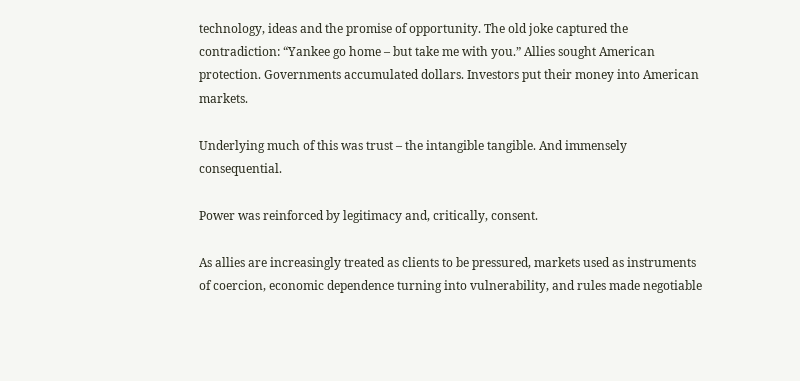technology, ideas and the promise of opportunity. The old joke captured the contradiction: “Yankee go home – but take me with you.” Allies sought American protection. Governments accumulated dollars. Investors put their money into American markets.

Underlying much of this was trust – the intangible tangible. And immensely consequential.

Power was reinforced by legitimacy and, critically, consent.

As allies are increasingly treated as clients to be pressured, markets used as instruments of coercion, economic dependence turning into vulnerability, and rules made negotiable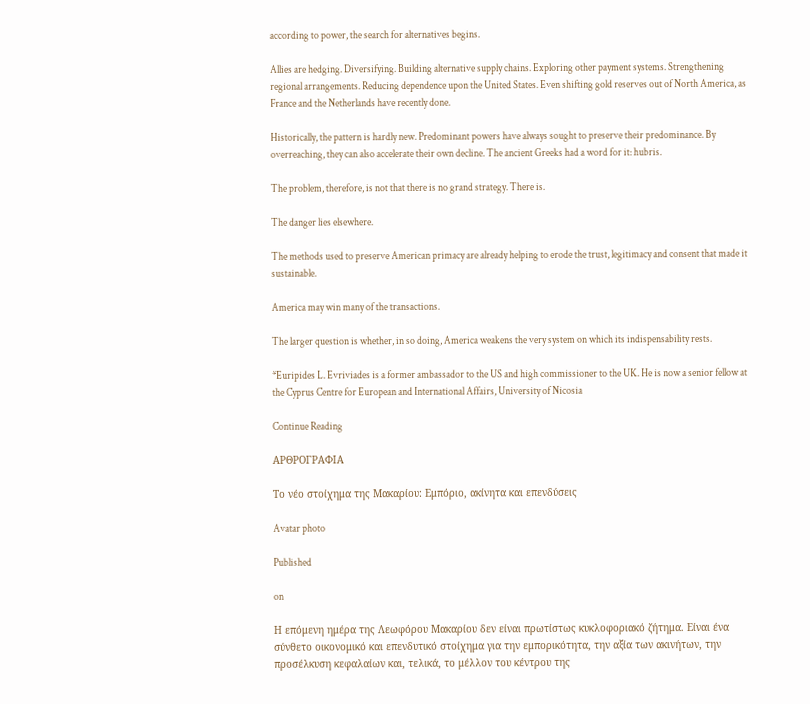according to power, the search for alternatives begins.

Allies are hedging. Diversifying. Building alternative supply chains. Exploring other payment systems. Strengthening regional arrangements. Reducing dependence upon the United States. Even shifting gold reserves out of North America, as France and the Netherlands have recently done.

Historically, the pattern is hardly new. Predominant powers have always sought to preserve their predominance. By overreaching, they can also accelerate their own decline. The ancient Greeks had a word for it: hubris.

The problem, therefore, is not that there is no grand strategy. There is.

The danger lies elsewhere.

The methods used to preserve American primacy are already helping to erode the trust, legitimacy and consent that made it sustainable.

America may win many of the transactions.

The larger question is whether, in so doing, America weakens the very system on which its indispensability rests.

*Euripides L. Evriviades is a former ambassador to the US and high commissioner to the UK. He is now a senior fellow at the Cyprus Centre for European and International Affairs, University of Nicosia

Continue Reading

ΑΡΘΡΟΓΡΑΦΙΑ

Το νέο στοίχημα της Μακαρίου: Εμπόριο, ακίνητα και επενδύσεις

Avatar photo

Published

on

Η επόμενη ημέρα της Λεωφόρου Μακαρίου δεν είναι πρωτίστως κυκλοφοριακό ζήτημα. Είναι ένα σύνθετο οικονομικό και επενδυτικό στοίχημα για την εμπορικότητα, την αξία των ακινήτων, την προσέλκυση κεφαλαίων και, τελικά, το μέλλον του κέντρου της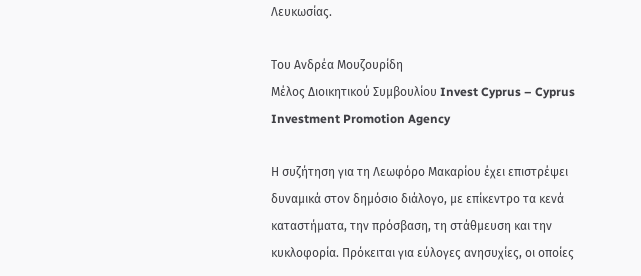Λευκωσίας.

Του Ανδρέα Μουζουρίδη
Μέλος Διοικητικού Συμβουλίου Invest Cyprus – Cyprus Investment Promotion Agency

Η συζήτηση για τη Λεωφόρο Μακαρίου έχει επιστρέψει δυναμικά στον δημόσιο διάλογο, με επίκεντρο τα κενά καταστήματα, την πρόσβαση, τη στάθμευση και την κυκλοφορία. Πρόκειται για εύλογες ανησυχίες, οι οποίες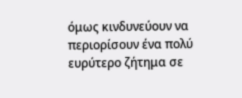όμως κινδυνεύουν να περιορίσουν ένα πολύ ευρύτερο ζήτημα σε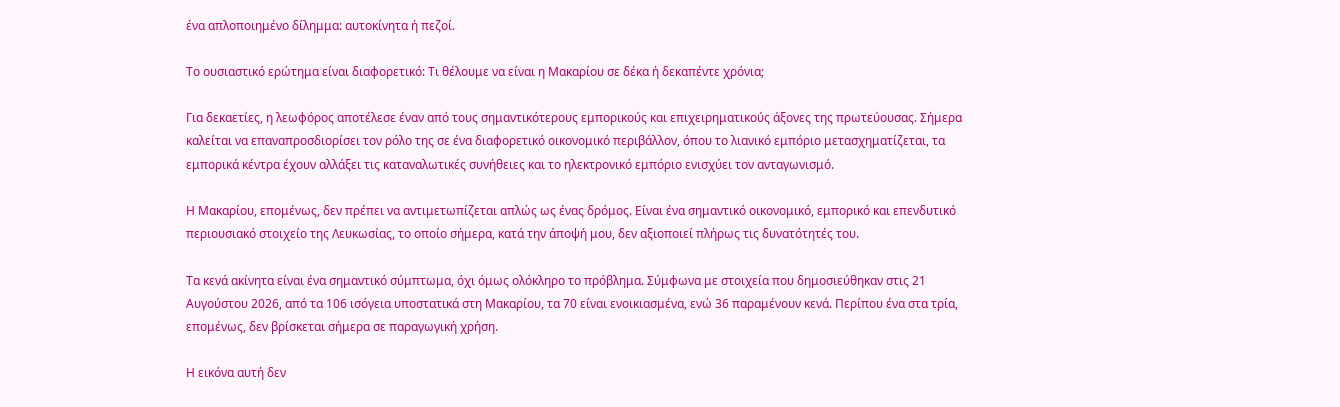ένα απλοποιημένο δίλημμα: αυτοκίνητα ή πεζοί.

Το ουσιαστικό ερώτημα είναι διαφορετικό: Τι θέλουμε να είναι η Μακαρίου σε δέκα ή δεκαπέντε χρόνια;

Για δεκαετίες, η λεωφόρος αποτέλεσε έναν από τους σημαντικότερους εμπορικούς και επιχειρηματικούς άξονες της πρωτεύουσας. Σήμερα καλείται να επαναπροσδιορίσει τον ρόλο της σε ένα διαφορετικό οικονομικό περιβάλλον, όπου το λιανικό εμπόριο μετασχηματίζεται, τα εμπορικά κέντρα έχουν αλλάξει τις καταναλωτικές συνήθειες και το ηλεκτρονικό εμπόριο ενισχύει τον ανταγωνισμό.

Η Μακαρίου, επομένως, δεν πρέπει να αντιμετωπίζεται απλώς ως ένας δρόμος. Είναι ένα σημαντικό οικονομικό, εμπορικό και επενδυτικό περιουσιακό στοιχείο της Λευκωσίας, το οποίο σήμερα, κατά την άποψή μου, δεν αξιοποιεί πλήρως τις δυνατότητές του.

Τα κενά ακίνητα είναι ένα σημαντικό σύμπτωμα, όχι όμως ολόκληρο το πρόβλημα. Σύμφωνα με στοιχεία που δημοσιεύθηκαν στις 21 Αυγούστου 2026, από τα 106 ισόγεια υποστατικά στη Μακαρίου, τα 70 είναι ενοικιασμένα, ενώ 36 παραμένουν κενά. Περίπου ένα στα τρία, επομένως, δεν βρίσκεται σήμερα σε παραγωγική χρήση.

Η εικόνα αυτή δεν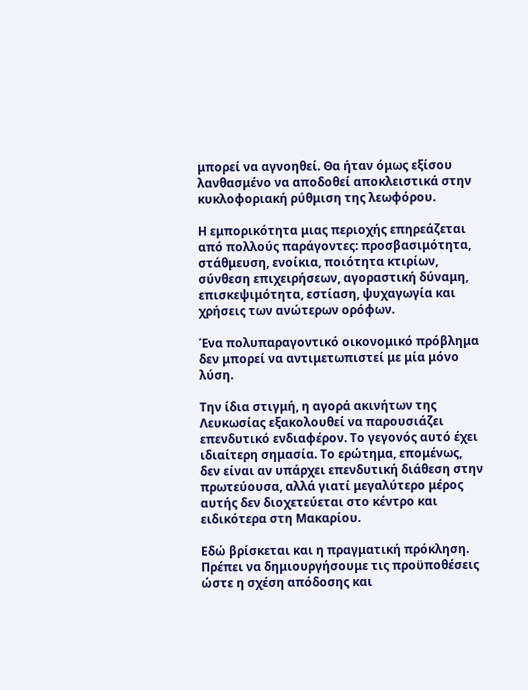μπορεί να αγνοηθεί. Θα ήταν όμως εξίσου λανθασμένο να αποδοθεί αποκλειστικά στην κυκλοφοριακή ρύθμιση της λεωφόρου.

Η εμπορικότητα μιας περιοχής επηρεάζεται από πολλούς παράγοντες: προσβασιμότητα, στάθμευση, ενοίκια, ποιότητα κτιρίων, σύνθεση επιχειρήσεων, αγοραστική δύναμη, επισκεψιμότητα, εστίαση, ψυχαγωγία και χρήσεις των ανώτερων ορόφων.

Ένα πολυπαραγοντικό οικονομικό πρόβλημα δεν μπορεί να αντιμετωπιστεί με μία μόνο λύση.

Την ίδια στιγμή, η αγορά ακινήτων της Λευκωσίας εξακολουθεί να παρουσιάζει επενδυτικό ενδιαφέρον. Το γεγονός αυτό έχει ιδιαίτερη σημασία. Το ερώτημα, επομένως, δεν είναι αν υπάρχει επενδυτική διάθεση στην πρωτεύουσα, αλλά γιατί μεγαλύτερο μέρος αυτής δεν διοχετεύεται στο κέντρο και ειδικότερα στη Μακαρίου.

Εδώ βρίσκεται και η πραγματική πρόκληση. Πρέπει να δημιουργήσουμε τις προϋποθέσεις ώστε η σχέση απόδοσης και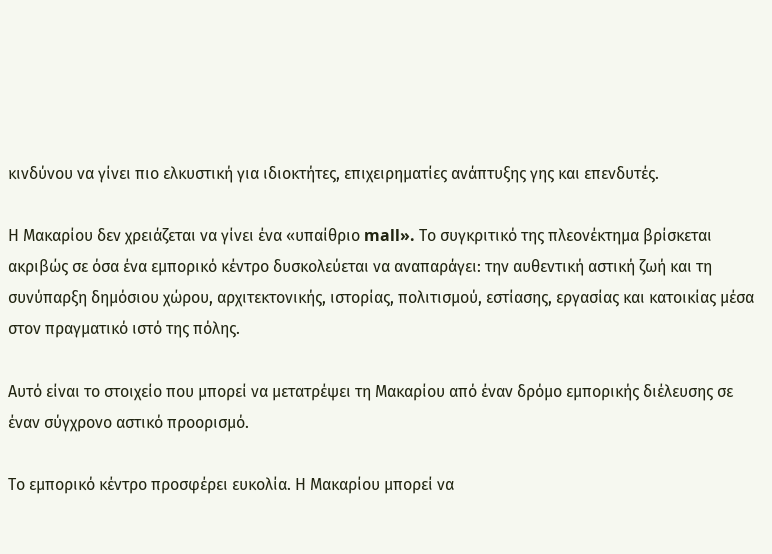κινδύνου να γίνει πιο ελκυστική για ιδιοκτήτες, επιχειρηματίες ανάπτυξης γης και επενδυτές.

Η Μακαρίου δεν χρειάζεται να γίνει ένα «υπαίθριο mall». Το συγκριτικό της πλεονέκτημα βρίσκεται ακριβώς σε όσα ένα εμπορικό κέντρο δυσκολεύεται να αναπαράγει: την αυθεντική αστική ζωή και τη συνύπαρξη δημόσιου χώρου, αρχιτεκτονικής, ιστορίας, πολιτισμού, εστίασης, εργασίας και κατοικίας μέσα στον πραγματικό ιστό της πόλης.

Αυτό είναι το στοιχείο που μπορεί να μετατρέψει τη Μακαρίου από έναν δρόμο εμπορικής διέλευσης σε έναν σύγχρονο αστικό προορισμό.

Το εμπορικό κέντρο προσφέρει ευκολία. Η Μακαρίου μπορεί να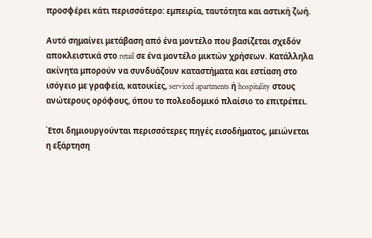προσφέρει κάτι περισσότερο: εμπειρία, ταυτότητα και αστική ζωή.

Αυτό σημαίνει μετάβαση από ένα μοντέλο που βασίζεται σχεδόν αποκλειστικά στο retail σε ένα μοντέλο μικτών χρήσεων. Κατάλληλα ακίνητα μπορούν να συνδυάζουν καταστήματα και εστίαση στο ισόγειο με γραφεία, κατοικίες, serviced apartments ή hospitality στους ανώτερους ορόφους, όπου το πολεοδομικό πλαίσιο το επιτρέπει.

Έτσι δημιουργούνται περισσότερες πηγές εισοδήματος, μειώνεται η εξάρτηση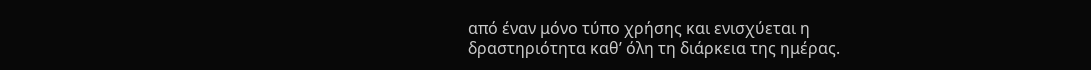από έναν μόνο τύπο χρήσης και ενισχύεται η δραστηριότητα καθ’ όλη τη διάρκεια της ημέρας.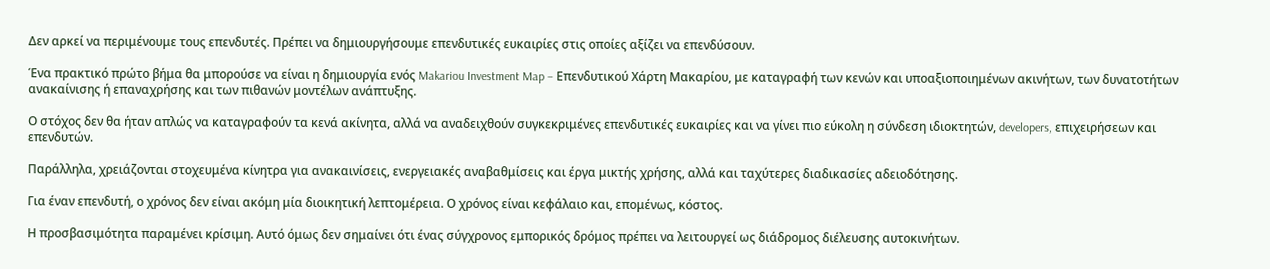Δεν αρκεί να περιμένουμε τους επενδυτές. Πρέπει να δημιουργήσουμε επενδυτικές ευκαιρίες στις οποίες αξίζει να επενδύσουν.

Ένα πρακτικό πρώτο βήμα θα μπορούσε να είναι η δημιουργία ενός Makariou Investment Map – Επενδυτικού Χάρτη Μακαρίου, με καταγραφή των κενών και υποαξιοποιημένων ακινήτων, των δυνατοτήτων ανακαίνισης ή επαναχρήσης και των πιθανών μοντέλων ανάπτυξης.

Ο στόχος δεν θα ήταν απλώς να καταγραφούν τα κενά ακίνητα, αλλά να αναδειχθούν συγκεκριμένες επενδυτικές ευκαιρίες και να γίνει πιο εύκολη η σύνδεση ιδιοκτητών, developers, επιχειρήσεων και επενδυτών.

Παράλληλα, χρειάζονται στοχευμένα κίνητρα για ανακαινίσεις, ενεργειακές αναβαθμίσεις και έργα μικτής χρήσης, αλλά και ταχύτερες διαδικασίες αδειοδότησης.

Για έναν επενδυτή, ο χρόνος δεν είναι ακόμη μία διοικητική λεπτομέρεια. Ο χρόνος είναι κεφάλαιο και, επομένως, κόστος.

Η προσβασιμότητα παραμένει κρίσιμη. Αυτό όμως δεν σημαίνει ότι ένας σύγχρονος εμπορικός δρόμος πρέπει να λειτουργεί ως διάδρομος διέλευσης αυτοκινήτων.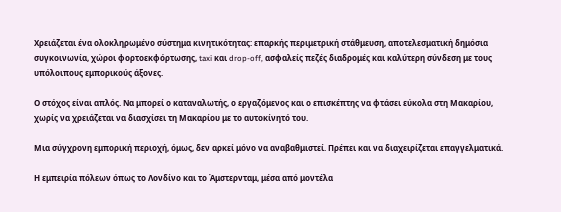Χρειάζεται ένα ολοκληρωμένο σύστημα κινητικότητας: επαρκής περιμετρική στάθμευση, αποτελεσματική δημόσια συγκοινωνία, χώροι φορτοεκφόρτωσης, taxi και drop-off, ασφαλείς πεζές διαδρομές και καλύτερη σύνδεση με τους υπόλοιπους εμπορικούς άξονες.

Ο στόχος είναι απλός. Να μπορεί ο καταναλωτής, ο εργαζόμενος και ο επισκέπτης να φτάσει εύκολα στη Μακαρίου, χωρίς να χρειάζεται να διασχίσει τη Μακαρίου με το αυτοκίνητό του.

Μια σύγχρονη εμπορική περιοχή, όμως, δεν αρκεί μόνο να αναβαθμιστεί. Πρέπει και να διαχειρίζεται επαγγελματικά.

Η εμπειρία πόλεων όπως το Λονδίνο και το Άμστερνταμ, μέσα από μοντέλα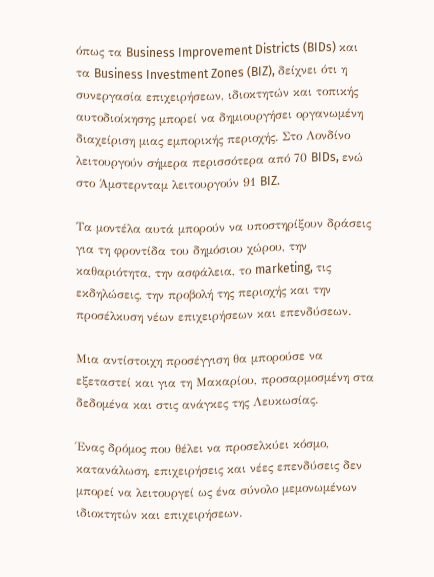όπως τα Business Improvement Districts (BIDs) και τα Business Investment Zones (BIZ), δείχνει ότι η συνεργασία επιχειρήσεων, ιδιοκτητών και τοπικής αυτοδιοίκησης μπορεί να δημιουργήσει οργανωμένη διαχείριση μιας εμπορικής περιοχής. Στο Λονδίνο λειτουργούν σήμερα περισσότερα από 70 BIDs, ενώ στο Άμστερνταμ λειτουργούν 91 BIZ.

Τα μοντέλα αυτά μπορούν να υποστηρίξουν δράσεις για τη φροντίδα του δημόσιου χώρου, την καθαριότητα, την ασφάλεια, το marketing, τις εκδηλώσεις, την προβολή της περιοχής και την προσέλκυση νέων επιχειρήσεων και επενδύσεων.

Μια αντίστοιχη προσέγγιση θα μπορούσε να εξεταστεί και για τη Μακαρίου, προσαρμοσμένη στα δεδομένα και στις ανάγκες της Λευκωσίας.

Ένας δρόμος που θέλει να προσελκύει κόσμο, κατανάλωση, επιχειρήσεις και νέες επενδύσεις δεν μπορεί να λειτουργεί ως ένα σύνολο μεμονωμένων ιδιοκτητών και επιχειρήσεων.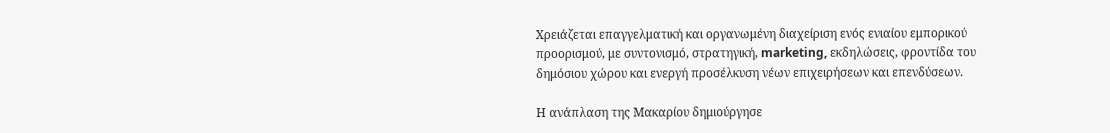Χρειάζεται επαγγελματική και οργανωμένη διαχείριση ενός ενιαίου εμπορικού προορισμού, με συντονισμό, στρατηγική, marketing, εκδηλώσεις, φροντίδα του δημόσιου χώρου και ενεργή προσέλκυση νέων επιχειρήσεων και επενδύσεων.

Η ανάπλαση της Μακαρίου δημιούργησε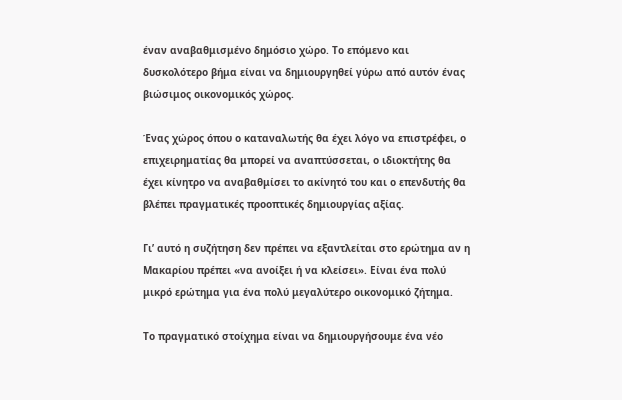έναν αναβαθμισμένο δημόσιο χώρο. Το επόμενο και δυσκολότερο βήμα είναι να δημιουργηθεί γύρω από αυτόν ένας βιώσιμος οικονομικός χώρος.

Ένας χώρος όπου ο καταναλωτής θα έχει λόγο να επιστρέφει, ο επιχειρηματίας θα μπορεί να αναπτύσσεται, ο ιδιοκτήτης θα έχει κίνητρο να αναβαθμίσει το ακίνητό του και ο επενδυτής θα βλέπει πραγματικές προοπτικές δημιουργίας αξίας.

Γι’ αυτό η συζήτηση δεν πρέπει να εξαντλείται στο ερώτημα αν η Μακαρίου πρέπει «να ανοίξει ή να κλείσει». Είναι ένα πολύ μικρό ερώτημα για ένα πολύ μεγαλύτερο οικονομικό ζήτημα.

Το πραγματικό στοίχημα είναι να δημιουργήσουμε ένα νέο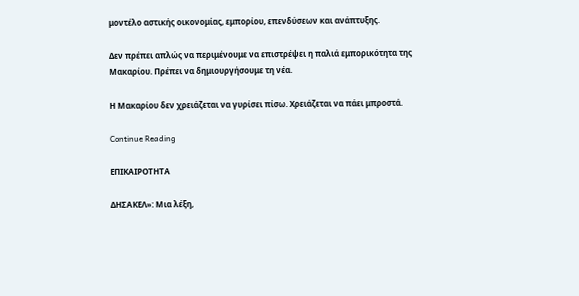μοντέλο αστικής οικονομίας, εμπορίου, επενδύσεων και ανάπτυξης.

Δεν πρέπει απλώς να περιμένουμε να επιστρέψει η παλιά εμπορικότητα της Μακαρίου. Πρέπει να δημιουργήσουμε τη νέα.

Η Μακαρίου δεν χρειάζεται να γυρίσει πίσω. Χρειάζεται να πάει μπροστά.

Continue Reading

ΕΠΙΚΑΙΡΟΤΗΤΑ

ΔΗΣΑΚΕΛ»: Μια λέξη,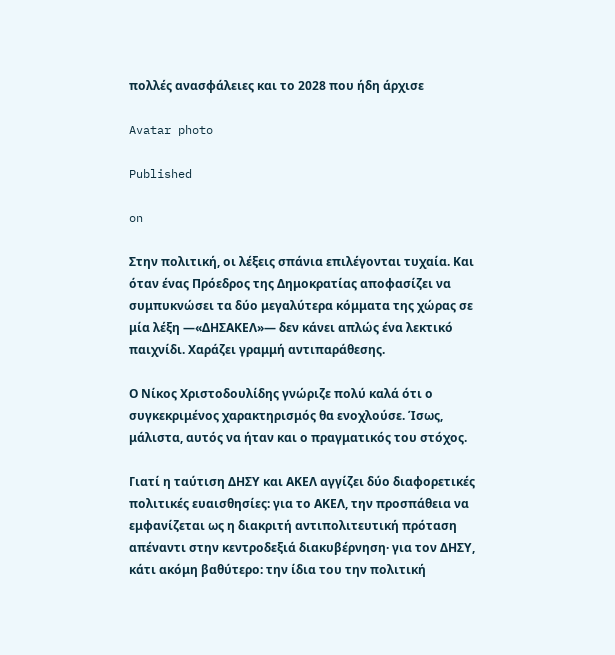πολλές ανασφάλειες και το 2028 που ήδη άρχισε

Avatar photo

Published

on

Στην πολιτική, οι λέξεις σπάνια επιλέγονται τυχαία. Και όταν ένας Πρόεδρος της Δημοκρατίας αποφασίζει να συμπυκνώσει τα δύο μεγαλύτερα κόμματα της χώρας σε μία λέξη —«ΔΗΣΑΚΕΛ»— δεν κάνει απλώς ένα λεκτικό παιχνίδι. Χαράζει γραμμή αντιπαράθεσης.

Ο Νίκος Χριστοδουλίδης γνώριζε πολύ καλά ότι ο συγκεκριμένος χαρακτηρισμός θα ενοχλούσε. Ίσως, μάλιστα, αυτός να ήταν και ο πραγματικός του στόχος.

Γιατί η ταύτιση ΔΗΣΥ και ΑΚΕΛ αγγίζει δύο διαφορετικές πολιτικές ευαισθησίες: για το ΑΚΕΛ, την προσπάθεια να εμφανίζεται ως η διακριτή αντιπολιτευτική πρόταση απέναντι στην κεντροδεξιά διακυβέρνηση· για τον ΔΗΣΥ, κάτι ακόμη βαθύτερο: την ίδια του την πολιτική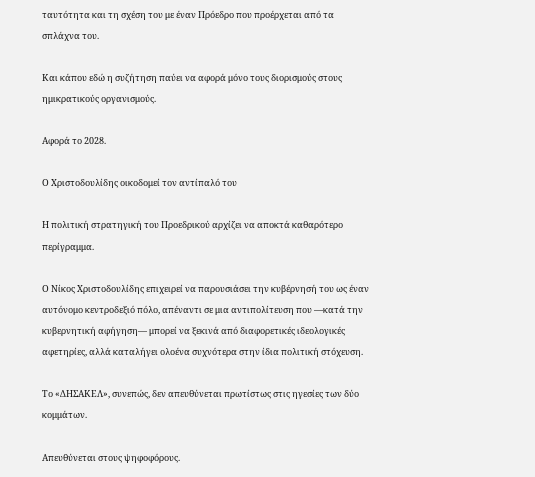ταυτότητα και τη σχέση του με έναν Πρόεδρο που προέρχεται από τα σπλάχνα του.

Και κάπου εδώ η συζήτηση παύει να αφορά μόνο τους διορισμούς στους ημικρατικούς οργανισμούς.

Αφορά το 2028.

Ο Χριστοδουλίδης οικοδομεί τον αντίπαλό του

Η πολιτική στρατηγική του Προεδρικού αρχίζει να αποκτά καθαρότερο περίγραμμα.

Ο Νίκος Χριστοδουλίδης επιχειρεί να παρουσιάσει την κυβέρνησή του ως έναν αυτόνομο κεντροδεξιό πόλο, απέναντι σε μια αντιπολίτευση που —κατά την κυβερνητική αφήγηση— μπορεί να ξεκινά από διαφορετικές ιδεολογικές αφετηρίες, αλλά καταλήγει ολοένα συχνότερα στην ίδια πολιτική στόχευση.

Το «ΔΗΣΑΚΕΛ», συνεπώς, δεν απευθύνεται πρωτίστως στις ηγεσίες των δύο κομμάτων.

Απευθύνεται στους ψηφοφόρους.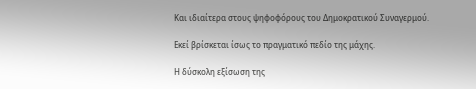Και ιδιαίτερα στους ψηφοφόρους του Δημοκρατικού Συναγερμού.

Εκεί βρίσκεται ίσως το πραγματικό πεδίο της μάχης.

Η δύσκολη εξίσωση της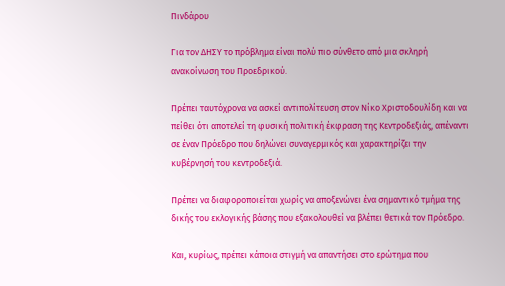Πινδάρου

Για τον ΔΗΣΥ το πρόβλημα είναι πολύ πιο σύνθετο από μια σκληρή ανακοίνωση του Προεδρικού.

Πρέπει ταυτόχρονα να ασκεί αντιπολίτευση στον Νίκο Χριστοδουλίδη και να πείθει ότι αποτελεί τη φυσική πολιτική έκφραση της Κεντροδεξιάς, απέναντι σε έναν Πρόεδρο που δηλώνει συναγερμικός και χαρακτηρίζει την κυβέρνησή του κεντροδεξιά.

Πρέπει να διαφοροποιείται χωρίς να αποξενώνει ένα σημαντικό τμήμα της δικής του εκλογικής βάσης που εξακολουθεί να βλέπει θετικά τον Πρόεδρο.

Και, κυρίως, πρέπει κάποια στιγμή να απαντήσει στο ερώτημα που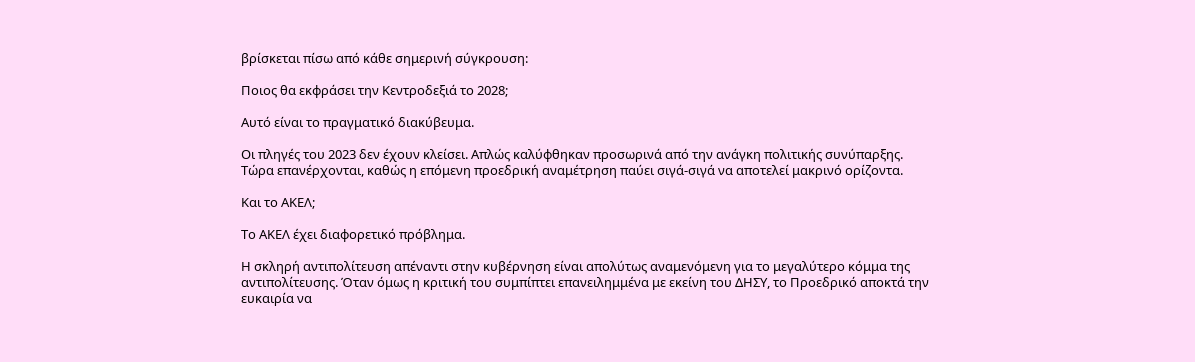βρίσκεται πίσω από κάθε σημερινή σύγκρουση:

Ποιος θα εκφράσει την Κεντροδεξιά το 2028;

Αυτό είναι το πραγματικό διακύβευμα.

Οι πληγές του 2023 δεν έχουν κλείσει. Απλώς καλύφθηκαν προσωρινά από την ανάγκη πολιτικής συνύπαρξης. Τώρα επανέρχονται, καθώς η επόμενη προεδρική αναμέτρηση παύει σιγά-σιγά να αποτελεί μακρινό ορίζοντα.

Και το ΑΚΕΛ;

Το ΑΚΕΛ έχει διαφορετικό πρόβλημα.

Η σκληρή αντιπολίτευση απέναντι στην κυβέρνηση είναι απολύτως αναμενόμενη για το μεγαλύτερο κόμμα της αντιπολίτευσης. Όταν όμως η κριτική του συμπίπτει επανειλημμένα με εκείνη του ΔΗΣΥ, το Προεδρικό αποκτά την ευκαιρία να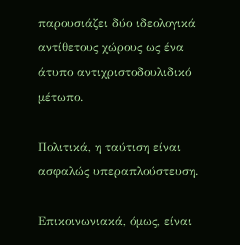παρουσιάζει δύο ιδεολογικά αντίθετους χώρους ως ένα άτυπο αντιχριστοδουλιδικό μέτωπο.

Πολιτικά, η ταύτιση είναι ασφαλώς υπεραπλούστευση.

Επικοινωνιακά, όμως, είναι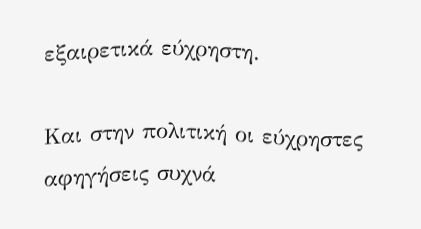εξαιρετικά εύχρηστη.

Και στην πολιτική οι εύχρηστες αφηγήσεις συχνά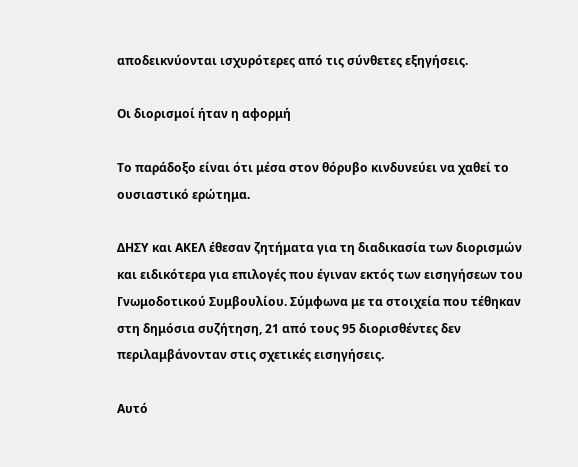αποδεικνύονται ισχυρότερες από τις σύνθετες εξηγήσεις.

Οι διορισμοί ήταν η αφορμή

Το παράδοξο είναι ότι μέσα στον θόρυβο κινδυνεύει να χαθεί το ουσιαστικό ερώτημα.

ΔΗΣΥ και ΑΚΕΛ έθεσαν ζητήματα για τη διαδικασία των διορισμών και ειδικότερα για επιλογές που έγιναν εκτός των εισηγήσεων του Γνωμοδοτικού Συμβουλίου. Σύμφωνα με τα στοιχεία που τέθηκαν στη δημόσια συζήτηση, 21 από τους 95 διορισθέντες δεν περιλαμβάνονταν στις σχετικές εισηγήσεις.

Αυτό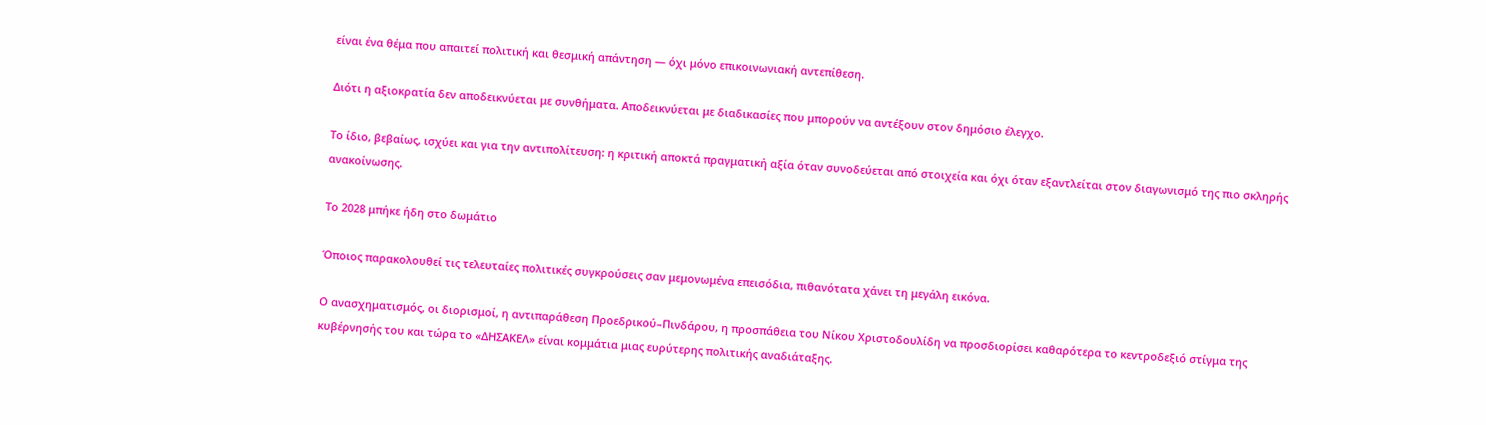είναι ένα θέμα που απαιτεί πολιτική και θεσμική απάντηση — όχι μόνο επικοινωνιακή αντεπίθεση.

Διότι η αξιοκρατία δεν αποδεικνύεται με συνθήματα. Αποδεικνύεται με διαδικασίες που μπορούν να αντέξουν στον δημόσιο έλεγχο.

Το ίδιο, βεβαίως, ισχύει και για την αντιπολίτευση: η κριτική αποκτά πραγματική αξία όταν συνοδεύεται από στοιχεία και όχι όταν εξαντλείται στον διαγωνισμό της πιο σκληρής ανακοίνωσης.

Το 2028 μπήκε ήδη στο δωμάτιο

Όποιος παρακολουθεί τις τελευταίες πολιτικές συγκρούσεις σαν μεμονωμένα επεισόδια, πιθανότατα χάνει τη μεγάλη εικόνα.

Ο ανασχηματισμός, οι διορισμοί, η αντιπαράθεση Προεδρικού–Πινδάρου, η προσπάθεια του Νίκου Χριστοδουλίδη να προσδιορίσει καθαρότερα το κεντροδεξιό στίγμα της κυβέρνησής του και τώρα το «ΔΗΣΑΚΕΛ» είναι κομμάτια μιας ευρύτερης πολιτικής αναδιάταξης.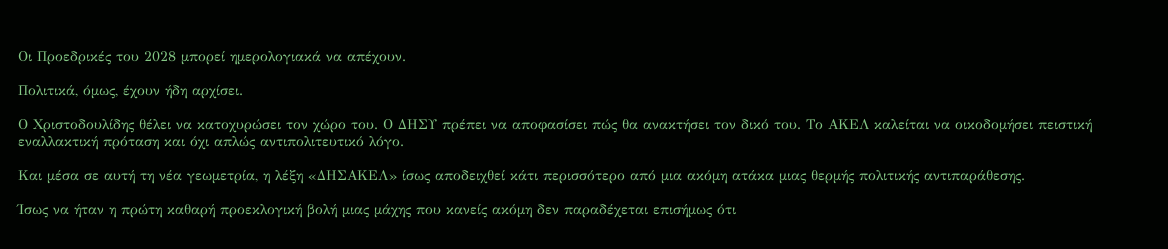Οι Προεδρικές του 2028 μπορεί ημερολογιακά να απέχουν.

Πολιτικά, όμως, έχουν ήδη αρχίσει.

Ο Χριστοδουλίδης θέλει να κατοχυρώσει τον χώρο του. Ο ΔΗΣΥ πρέπει να αποφασίσει πώς θα ανακτήσει τον δικό του. Το ΑΚΕΛ καλείται να οικοδομήσει πειστική εναλλακτική πρόταση και όχι απλώς αντιπολιτευτικό λόγο.

Και μέσα σε αυτή τη νέα γεωμετρία, η λέξη «ΔΗΣΑΚΕΛ» ίσως αποδειχθεί κάτι περισσότερο από μια ακόμη ατάκα μιας θερμής πολιτικής αντιπαράθεσης.

Ίσως να ήταν η πρώτη καθαρή προεκλογική βολή μιας μάχης που κανείς ακόμη δεν παραδέχεται επισήμως ότι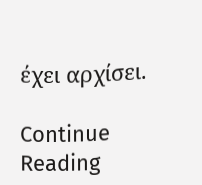έχει αρχίσει.

Continue Reading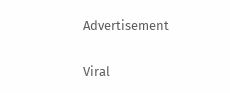Advertisement

Viral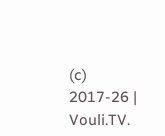(c) 2017-26 | Vouli.TV.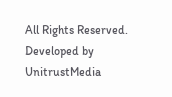All Rights Reserved. Developed by UnitrustMedia